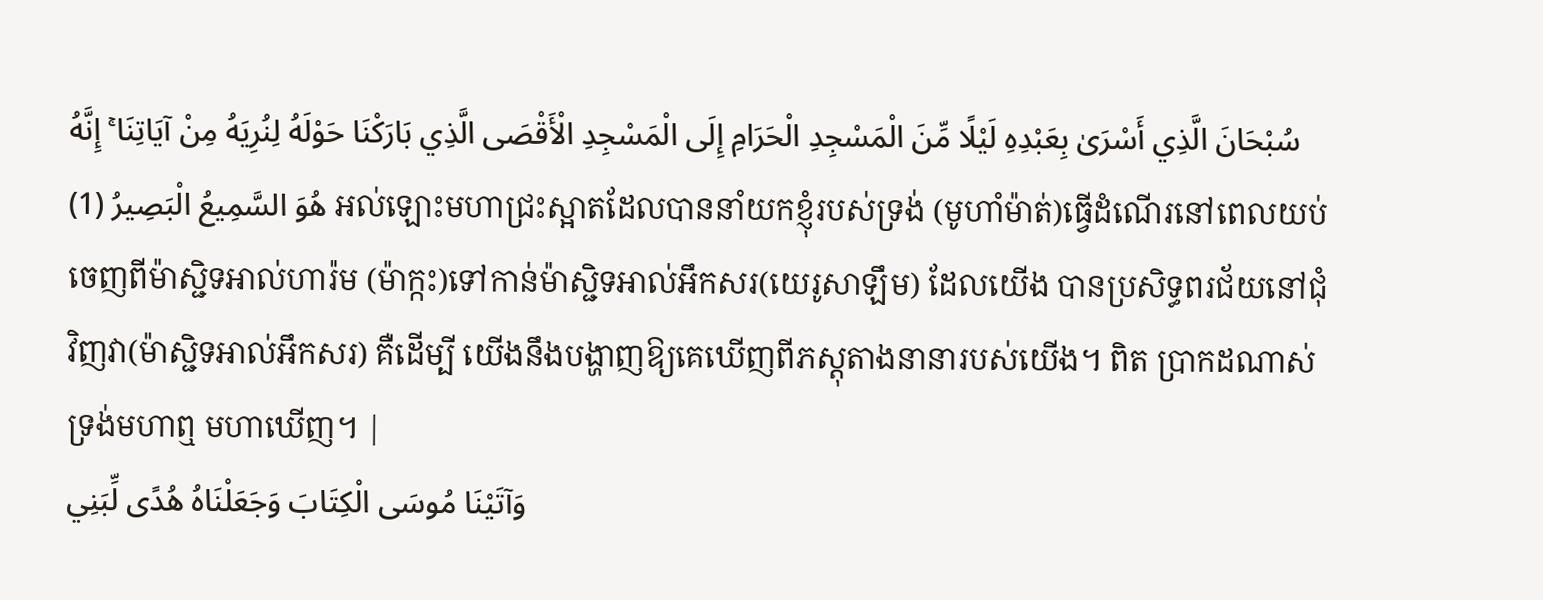سُبْحَانَ الَّذِي أَسْرَىٰ بِعَبْدِهِ لَيْلًا مِّنَ الْمَسْجِدِ الْحَرَامِ إِلَى الْمَسْجِدِ الْأَقْصَى الَّذِي بَارَكْنَا حَوْلَهُ لِنُرِيَهُ مِنْ آيَاتِنَا ۚ إِنَّهُ هُوَ السَّمِيعُ الْبَصِيرُ (1) អល់ឡោះមហាជ្រះស្អាតដែលបាននាំយកខ្ញុំរបស់ទ្រង់ (មូហាំម៉ាត់)ធ្វើដំណើរនៅពេលយប់ចេញពីម៉ាស្ជិទអាល់ហារ៉ម (ម៉ាក្កះ)ទៅកាន់ម៉ាស្ជិទអាល់អឹកសរ(យេរូសាឡឹម) ដែលយើង បានប្រសិទ្ធពរជ័យនៅជុំវិញវា(ម៉ាស្ជិទអាល់អឹកសរ) គឺដើម្បី យើងនឹងបង្ហាញឱ្យគេឃើញពីភស្ដុតាងនានារបស់យើង។ ពិត ប្រាកដណាស់ ទ្រង់មហាឮ មហាឃើញ។ |
وَآتَيْنَا مُوسَى الْكِتَابَ وَجَعَلْنَاهُ هُدًى لِّبَنِي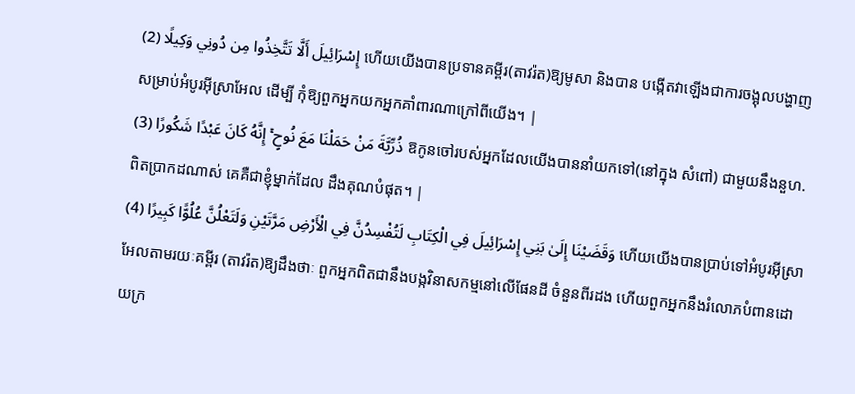إِسْرَائِيلَ أَلَّا تَتَّخِذُوا مِن دُونِي وَكِيلًا (2) ហើយយើងបានប្រទានគម្ពីរ(តាវរ៉ត)ឱ្យមូសា និងបាន បង្កើតវាឡើងជាការចង្អុលបង្ហាញសម្រាប់អំបូរអ៊ីស្រាអែល ដើម្បី កុំឱ្យពួកអ្នកយកអ្នកគាំពារណាក្រៅពីយើង។ |
ذُرِّيَّةَ مَنْ حَمَلْنَا مَعَ نُوحٍ ۚ إِنَّهُ كَانَ عَبْدًا شَكُورًا (3) ឱកូនចៅរបស់អ្នកដែលយើងបាននាំយកទៅ(នៅក្នុង សំពៅ) ជាមួយនឹងនួហ. ពិតប្រាកដណាស់ គេគឺជាខ្ញុំម្នាក់ដែល ដឹងគុណបំផុត។ |
وَقَضَيْنَا إِلَىٰ بَنِي إِسْرَائِيلَ فِي الْكِتَابِ لَتُفْسِدُنَّ فِي الْأَرْضِ مَرَّتَيْنِ وَلَتَعْلُنَّ عُلُوًّا كَبِيرًا (4) ហើយយើងបានប្រាប់ទៅអំបូរអ៊ីស្រាអែលតាមរយៈគម្ពីរ (តាវរ៉ត)ឱ្យដឹងថាៈ ពួកអ្នកពិតជានឹងបង្កវិនាសកម្មនៅលើផែនដី ចំនួនពីរដង ហើយពួកអ្នកនឹងរំលោភបំពានដោយក្រ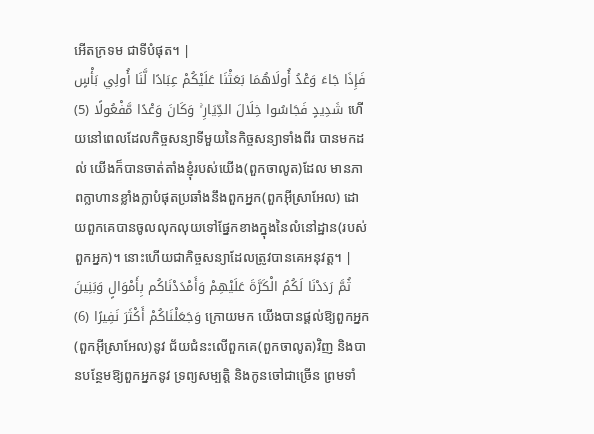អើតក្រទម ជាទីបំផុត។ |
فَإِذَا جَاءَ وَعْدُ أُولَاهُمَا بَعَثْنَا عَلَيْكُمْ عِبَادًا لَّنَا أُولِي بَأْسٍ شَدِيدٍ فَجَاسُوا خِلَالَ الدِّيَارِ ۚ وَكَانَ وَعْدًا مَّفْعُولًا (5) ហើយនៅពេលដែលកិច្ចសន្យាទីមួយនៃកិច្ចសន្យាទាំងពីរ បានមកដល់ យើងក៏បានចាត់តាំងខ្ញុំរបស់យើង(ពួកចាលូត)ដែល មានភាពក្លាហានខ្លាំងក្លាបំផុតប្រឆាំងនឹងពួកអ្នក(ពួកអ៊ីស្រាអែល) ដោយពួកគេបានចូលលុកលុយទៅផ្នែកខាងក្នុងនៃលំនៅដ្ឋាន(របស់ ពួកអ្នក)។ នោះហើយជាកិច្ចសន្យាដែលត្រូវបានគេអនុវត្ដ។ |
ثُمَّ رَدَدْنَا لَكُمُ الْكَرَّةَ عَلَيْهِمْ وَأَمْدَدْنَاكُم بِأَمْوَالٍ وَبَنِينَ وَجَعَلْنَاكُمْ أَكْثَرَ نَفِيرًا (6) ក្រោយមក យើងបានផ្ដល់ឱ្យពួកអ្នក(ពួកអ៊ីស្រាអែល)នូវ ជ័យជំនះលើពួកគេ(ពួកចាលូត)វិញ និងបានបន្ថែមឱ្យពួកអ្នកនូវ ទ្រព្យសម្បត្ដិ និងកូនចៅជាច្រើន ព្រមទាំ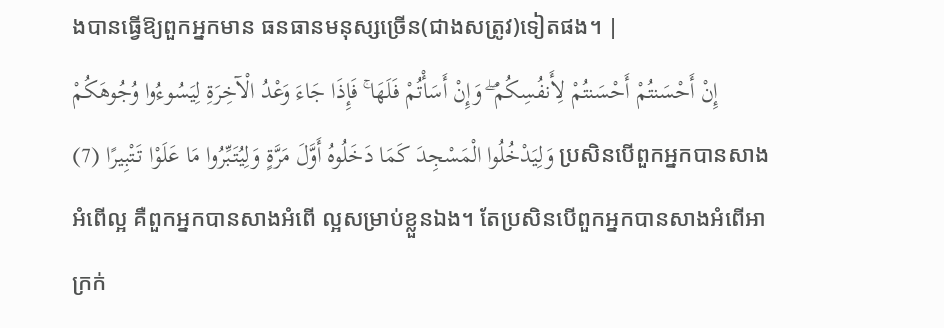ងបានធ្វើឱ្យពួកអ្នកមាន ធនធានមនុស្សច្រើន(ជាងសត្រូវ)ទៀតផង។ |
إِنْ أَحْسَنتُمْ أَحْسَنتُمْ لِأَنفُسِكُمْ ۖ وَإِنْ أَسَأْتُمْ فَلَهَا ۚ فَإِذَا جَاءَ وَعْدُ الْآخِرَةِ لِيَسُوءُوا وُجُوهَكُمْ وَلِيَدْخُلُوا الْمَسْجِدَ كَمَا دَخَلُوهُ أَوَّلَ مَرَّةٍ وَلِيُتَبِّرُوا مَا عَلَوْا تَتْبِيرًا (7) ប្រសិនបើពួកអ្នកបានសាងអំពើល្អ គឺពួកអ្នកបានសាងអំពើ ល្អសម្រាប់ខ្លួនឯង។ តែប្រសិនបើពួកអ្នកបានសាងអំពើអាក្រក់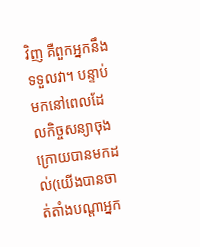វិញ គឺពួកអ្នកនឹងទទួលវា។ បន្ទាប់មកនៅពេលដែលកិច្ចសន្យាចុង ក្រោយបានមកដល់(យើងបានចាត់តាំងបណ្ដាអ្នក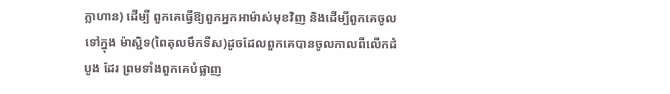ក្លាហាន) ដើម្បី ពួកគេធ្វើឱ្យពួកអ្នកអាម៉ាស់មុខវិញ និងដើម្បីពួកគេចូលទៅក្នុង ម៉ាស្ជិទ(ពៃតុលមឹកទីស)ដូចដែលពួកគេបានចូលកាលពីលើកដំបូង ដែរ ព្រមទាំងពួកគេបំផ្លាញ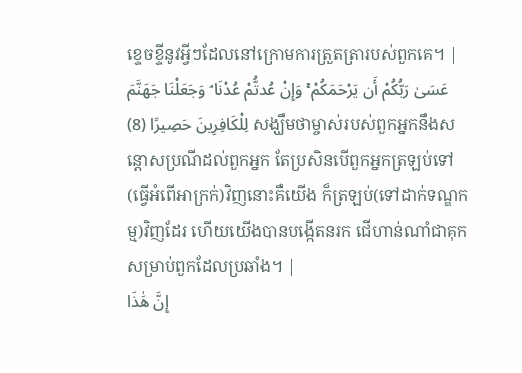ខេ្ទចខី្ទនូវអ្វីៗដែលនៅក្រោមការត្រួតត្រារបស់ពួកគេ។ |
عَسَىٰ رَبُّكُمْ أَن يَرْحَمَكُمْ ۚ وَإِنْ عُدتُّمْ عُدْنَا ۘ وَجَعَلْنَا جَهَنَّمَ لِلْكَافِرِينَ حَصِيرًا (8) សង្ឃឹមថាម្ចាស់របស់ពួកអ្នកនឹងសន្ដោសប្រណីដល់ពួកអ្នក តែប្រសិនបើពួកអ្នកត្រឡប់ទៅ(ធ្វើអំពើអាក្រក់)វិញនោះគឺយើង ក៏ត្រឡប់(ទៅដាក់ទណ្ឌកម្ម)វិញដែរ ហើយយើងបានបង្កើតនរក ជើហាន់ណាំជាគុកសម្រាប់ពួកដែលប្រឆាំង។ |
إِنَّ هَٰذَا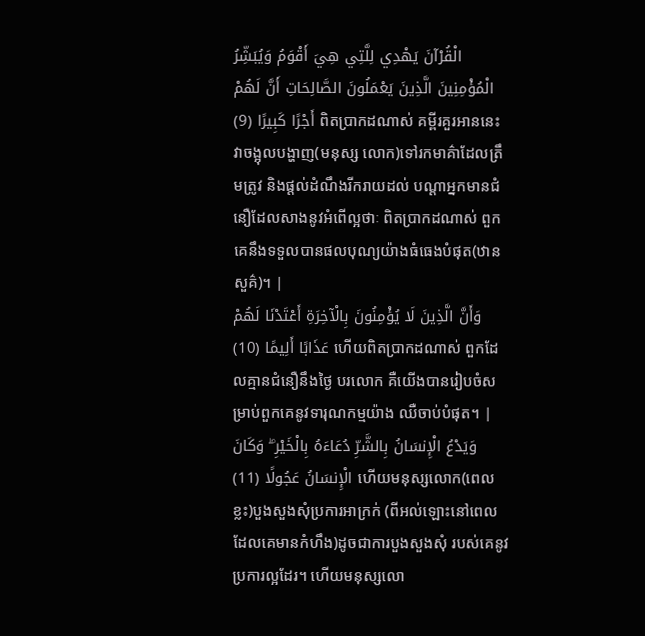الْقُرْآنَ يَهْدِي لِلَّتِي هِيَ أَقْوَمُ وَيُبَشِّرُ الْمُؤْمِنِينَ الَّذِينَ يَعْمَلُونَ الصَّالِحَاتِ أَنَّ لَهُمْ أَجْرًا كَبِيرًا (9) ពិតប្រាកដណាស់ គម្ពីរគួរអាននេះ វាចង្អុលបង្ហាញ(មនុស្ស លោក)ទៅរកមាគ៌ាដែលត្រឹមត្រូវ និងផ្ដល់ដំណឹងរីករាយដល់ បណ្ដាអ្នកមានជំនឿដែលសាងនូវអំពើល្អថាៈ ពិតប្រាកដណាស់ ពួកគេនឹងទទួលបានផលបុណ្យយ៉ាងធំធេងបំផុត(ឋានសួគ៌)។ |
وَأَنَّ الَّذِينَ لَا يُؤْمِنُونَ بِالْآخِرَةِ أَعْتَدْنَا لَهُمْ عَذَابًا أَلِيمًا (10) ហើយពិតប្រាកដណាស់ ពួកដែលគ្មានជំនឿនឹងថ្ងៃ បរលោក គឺយើងបានរៀបចំសម្រាប់ពួកគេនូវទារុណកម្មយ៉ាង ឈឺចាប់បំផុត។ |
وَيَدْعُ الْإِنسَانُ بِالشَّرِّ دُعَاءَهُ بِالْخَيْرِ ۖ وَكَانَ الْإِنسَانُ عَجُولًا (11) ហើយមនុស្សលោក(ពេលខ្លះ)បួងសួងសុំប្រការអាក្រក់ (ពីអល់ឡោះនៅពេលដែលគេមានកំហឹង)ដូចជាការបួងសួងសុំ របស់គេនូវប្រការល្អដែរ។ ហើយមនុស្សលោ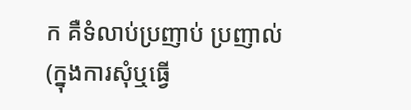ក គឺទំលាប់ប្រញាប់ ប្រញាល់(ក្នុងការសុំឬធ្វើ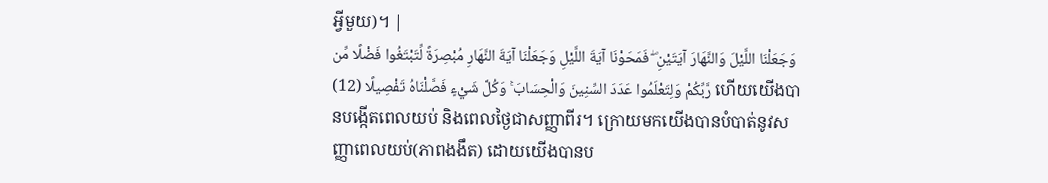អ្វីមួយ)។ |
وَجَعَلْنَا اللَّيْلَ وَالنَّهَارَ آيَتَيْنِ ۖ فَمَحَوْنَا آيَةَ اللَّيْلِ وَجَعَلْنَا آيَةَ النَّهَارِ مُبْصِرَةً لِّتَبْتَغُوا فَضْلًا مِّن رَّبِّكُمْ وَلِتَعْلَمُوا عَدَدَ السِّنِينَ وَالْحِسَابَ ۚ وَكُلَّ شَيْءٍ فَصَّلْنَاهُ تَفْصِيلًا (12) ហើយយើងបានបង្កើតពេលយប់ និងពេលថ្ងៃជាសញ្ញាពីរ។ ក្រោយមកយើងបានបំបាត់នូវសញ្ញាពេលយប់(ភាពងងឹត) ដោយយើងបានប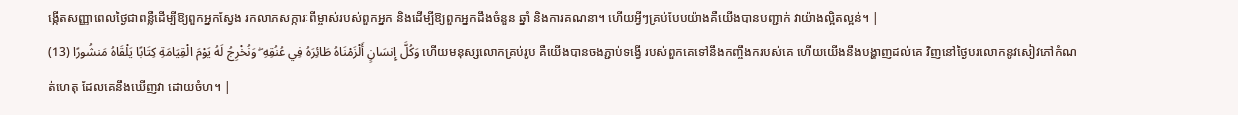ង្កើតសញ្ញាពេលថ្ងៃជាពន្លឺដើម្បីឱ្យពួកអ្នកស្វែង រកលាភសក្ការៈពីម្ចាស់របស់ពួកអ្នក និងដើម្បីឱ្យពួកអ្នកដឹងចំនួន ឆ្នាំ និងការគណនា។ ហើយអ្វីៗគ្រប់បែបយ៉ាងគឺយើងបានបញ្ជាក់ វាយ៉ាងល្អិតល្អន់។ |
وَكُلَّ إِنسَانٍ أَلْزَمْنَاهُ طَائِرَهُ فِي عُنُقِهِ ۖ وَنُخْرِجُ لَهُ يَوْمَ الْقِيَامَةِ كِتَابًا يَلْقَاهُ مَنشُورًا (13) ហើយមនុស្សលោកគ្រប់រូប គឺយើងបានចងភ្ជាប់ទង្វើ របស់ពួកគេទៅនឹងកញ្ចឹងករបស់គេ ហើយយើងនឹងបង្ហាញដល់គេ វិញនៅថ្ងៃបរលោកនូវសៀវភៅកំណត់ហេតុ ដែលគេនឹងឃើញវា ដោយចំហ។ |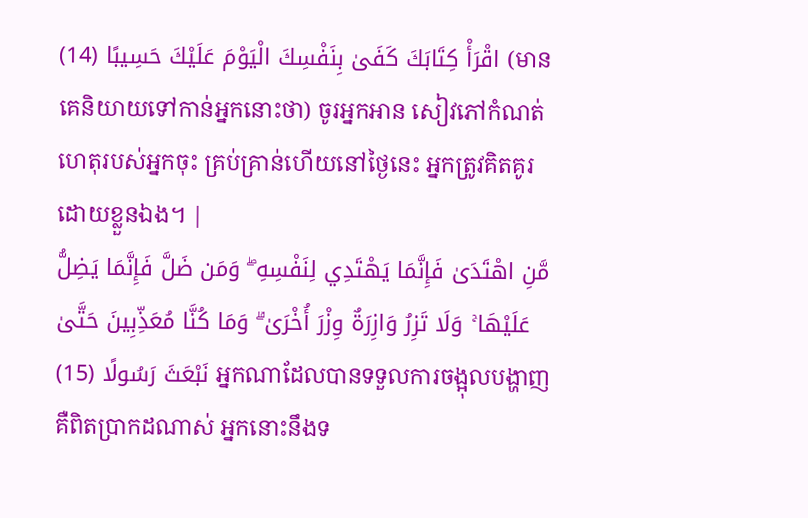اقْرَأْ كِتَابَكَ كَفَىٰ بِنَفْسِكَ الْيَوْمَ عَلَيْكَ حَسِيبًا (14) (មានគេនិយាយទៅកាន់អ្នកនោះថា) ចូរអ្នកអាន សៀវភៅកំណត់ហេតុរបស់អ្នកចុះ គ្រប់គ្រាន់ហើយនៅថ្ងៃនេះ អ្នកត្រូវគិតគូរដោយខ្លួនឯង។ |
مَّنِ اهْتَدَىٰ فَإِنَّمَا يَهْتَدِي لِنَفْسِهِ ۖ وَمَن ضَلَّ فَإِنَّمَا يَضِلُّ عَلَيْهَا ۚ وَلَا تَزِرُ وَازِرَةٌ وِزْرَ أُخْرَىٰ ۗ وَمَا كُنَّا مُعَذِّبِينَ حَتَّىٰ نَبْعَثَ رَسُولًا (15) អ្នកណាដែលបានទទួលការចង្អុលបង្ហាញ គឺពិតប្រាកដណាស់ អ្នកនោះនឹងទ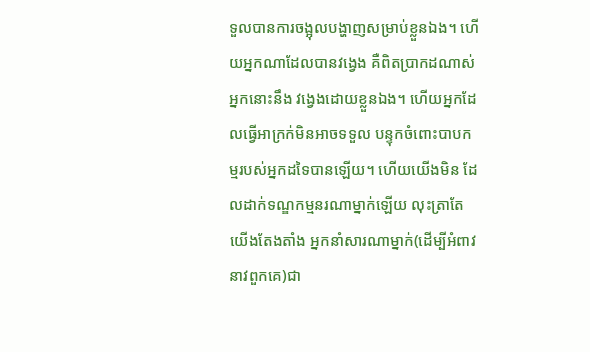ទួលបានការចង្អុលបង្ហាញសម្រាប់ខ្លួនឯង។ ហើយអ្នកណាដែលបានវងេ្វង គឺពិតប្រាកដណាស់ អ្នកនោះនឹង វងេ្វងដោយខ្លួនឯង។ ហើយអ្នកដែលធើ្វអាក្រក់មិនអាចទទួល បន្ទុកចំពោះបាបកម្មរបស់អ្នកដទៃបានឡើយ។ ហើយយើងមិន ដែលដាក់ទណ្ឌកម្មនរណាម្នាក់ឡើយ លុះត្រាតែយើងតែងតាំង អ្នកនាំសារណាម្នាក់(ដើម្បីអំពាវនាវពួកគេ)ជា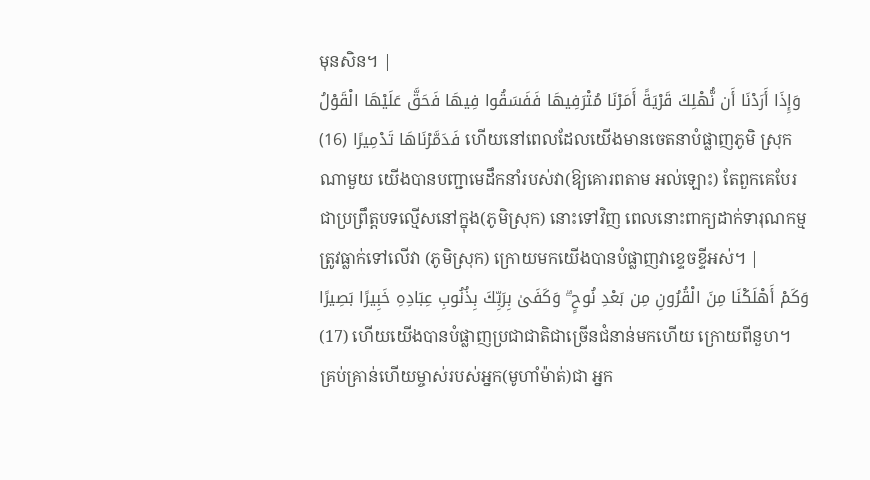មុនសិន។ |
وَإِذَا أَرَدْنَا أَن نُّهْلِكَ قَرْيَةً أَمَرْنَا مُتْرَفِيهَا فَفَسَقُوا فِيهَا فَحَقَّ عَلَيْهَا الْقَوْلُ فَدَمَّرْنَاهَا تَدْمِيرًا (16) ហើយនៅពេលដែលយើងមានចេតនាបំផ្លាញភូមិ ស្រុកណាមួយ យើងបានបញ្ជាមេដឹកនាំរបស់វា(ឱ្យគោរពតាម អល់ឡោះ) តែពួកគេបែរជាប្រព្រឹត្ដបទល្មើសនៅក្នុង(ភូមិស្រុក) នោះទៅវិញ ពេលនោះពាក្យដាក់ទារុណកម្មត្រូវធ្លាក់ទៅលើវា (ភូមិស្រុក) ក្រោយមកយើងបានបំផ្លាញវាខេ្ទចខ្ទីអស់។ |
وَكَمْ أَهْلَكْنَا مِنَ الْقُرُونِ مِن بَعْدِ نُوحٍ ۗ وَكَفَىٰ بِرَبِّكَ بِذُنُوبِ عِبَادِهِ خَبِيرًا بَصِيرًا (17) ហើយយើងបានបំផ្លាញប្រជាជាតិជាច្រើនជំនាន់មកហើយ ក្រោយពីនួហ។ គ្រប់គ្រាន់ហើយម្ចាស់របស់អ្នក(មូហាំម៉ាត់)ជា អ្នក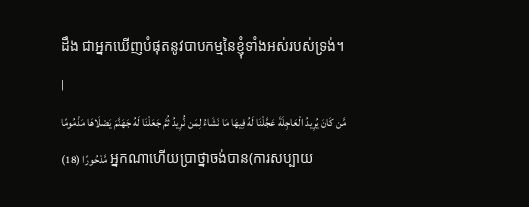ដឹង ជាអ្នកឃើញបំផុតនូវបាបកម្មនៃខ្ញុំទាំងអស់របស់ទ្រង់។ |
مَّن كَانَ يُرِيدُ الْعَاجِلَةَ عَجَّلْنَا لَهُ فِيهَا مَا نَشَاءُ لِمَن نُّرِيدُ ثُمَّ جَعَلْنَا لَهُ جَهَنَّمَ يَصْلَاهَا مَذْمُومًا مَّدْحُورًا (18) អ្នកណាហើយប្រាថ្នាចង់បាន(ការសប្បាយ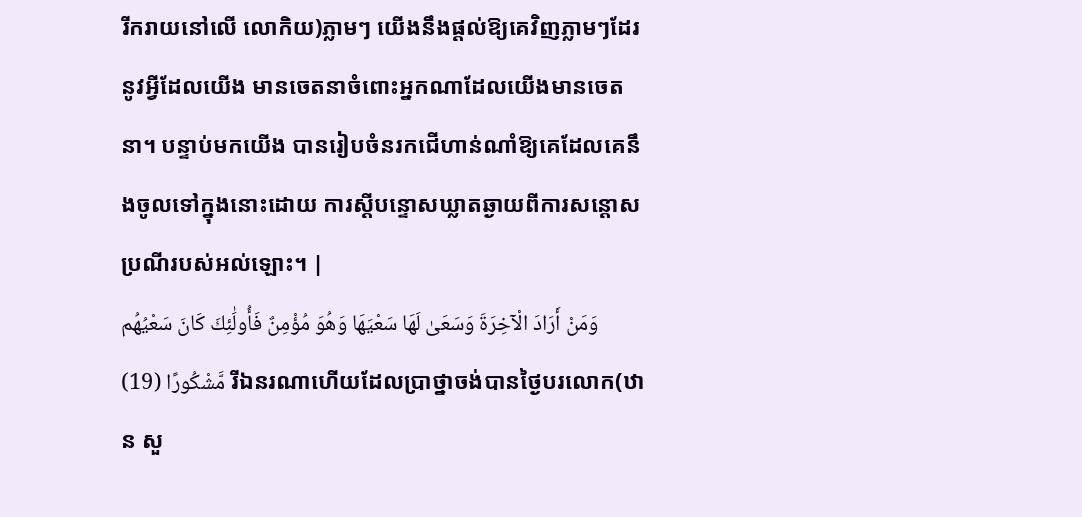រីករាយនៅលើ លោកិយ)ភ្លាមៗ យើងនឹងផ្ដល់ឱ្យគេវិញភ្លាមៗដែរ នូវអ្វីដែលយើង មានចេតនាចំពោះអ្នកណាដែលយើងមានចេតនា។ បន្ទាប់មកយើង បានរៀបចំនរកជើហាន់ណាំឱ្យគេដែលគេនឹងចូលទៅក្នុងនោះដោយ ការស្ដីបន្ទោសឃ្លាតឆ្ងាយពីការសន្ដោសប្រណីរបស់អល់ឡោះ។ |
وَمَنْ أَرَادَ الْآخِرَةَ وَسَعَىٰ لَهَا سَعْيَهَا وَهُوَ مُؤْمِنٌ فَأُولَٰئِكَ كَانَ سَعْيُهُم مَّشْكُورًا (19) រីឯនរណាហើយដែលប្រាថ្នាចង់បានថ្ងៃបរលោក(ឋាន សួ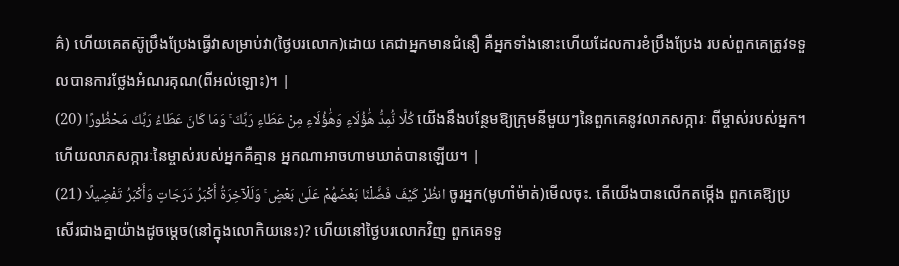គ៌) ហើយគេតស៊ូប្រឹងប្រែងធ្វើវាសម្រាប់វា(ថ្ងៃបរលោក)ដោយ គេជាអ្នកមានជំនឿ គឺអ្នកទាំងនោះហើយដែលការខំប្រឹងប្រែង របស់ពួកគេត្រូវទទួលបានការថ្លែងអំណរគុណ(ពីអល់ឡោះ)។ |
كُلًّا نُّمِدُّ هَٰؤُلَاءِ وَهَٰؤُلَاءِ مِنْ عَطَاءِ رَبِّكَ ۚ وَمَا كَانَ عَطَاءُ رَبِّكَ مَحْظُورًا (20) យើងនឹងបន្ថែមឱ្យក្រុមនីមួយៗនៃពួកគេនូវលាភសក្ការៈ ពីម្ចាស់របស់អ្នក។ ហើយលាភសក្ការៈនៃម្ចាស់របស់អ្នកគឺគ្មាន អ្នកណាអាចហាមឃាត់បានឡើយ។ |
انظُرْ كَيْفَ فَضَّلْنَا بَعْضَهُمْ عَلَىٰ بَعْضٍ ۚ وَلَلْآخِرَةُ أَكْبَرُ دَرَجَاتٍ وَأَكْبَرُ تَفْضِيلًا (21) ចូរអ្នក(មូហាំម៉ាត់)មើលចុះ. តើយើងបានលើកតម្កើង ពួកគេឱ្យប្រសើរជាងគ្នាយ៉ាងដូចមេ្ដច(នៅក្នុងលោកិយនេះ)? ហើយនៅថ្ងៃបរលោកវិញ ពួកគេទទួ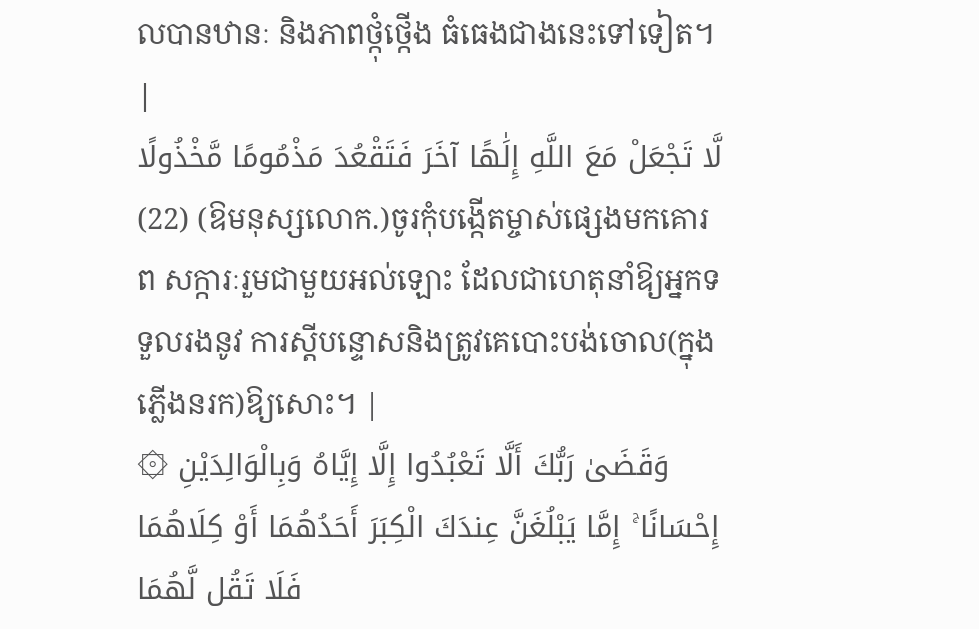លបានឋានៈ និងភាពថ្កុំថ្កើង ធំធេងជាងនេះទៅទៀត។ |
لَّا تَجْعَلْ مَعَ اللَّهِ إِلَٰهًا آخَرَ فَتَقْعُدَ مَذْمُومًا مَّخْذُولًا (22) (ឱមនុស្សលោក.)ចូរកុំបង្កើតម្ចាស់ផេ្សងមកគោរព សក្ការៈរួមជាមួយអល់ឡោះ ដែលជាហេតុនាំឱ្យអ្នកទទួលរងនូវ ការស្ដីបន្ទោសនិងត្រូវគេបោះបង់ចោល(ក្នុងភ្លើងនរក)ឱ្យសោះ។ |
۞ وَقَضَىٰ رَبُّكَ أَلَّا تَعْبُدُوا إِلَّا إِيَّاهُ وَبِالْوَالِدَيْنِ إِحْسَانًا ۚ إِمَّا يَبْلُغَنَّ عِندَكَ الْكِبَرَ أَحَدُهُمَا أَوْ كِلَاهُمَا فَلَا تَقُل لَّهُمَا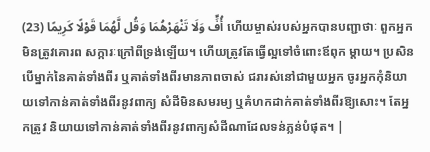أُفٍّ وَلَا تَنْهَرْهُمَا وَقُل لَّهُمَا قَوْلًا كَرِيمًا (23) ហើយម្ចាស់របស់អ្នកបានបញ្ជាថាៈ ពួកអ្នកមិនត្រូវគោរព សក្ការៈក្រៅពីទ្រង់ឡើយ។ ហើយត្រូវតែធ្វើល្អទៅចំពោះឪពុក ម្ដាយ។ ប្រសិនបើម្នាក់នៃគាត់ទាំងពីរ ឬគាត់ទាំងពីរមានភាពចាស់ ជរារស់នៅជាមួយអ្នក ចូរអ្នកកុំនិយាយទៅកាន់គាត់ទាំងពីរនូវពាក្យ សំដីមិនសមរម្យ ឬគំហកដាក់គាត់ទាំងពីរឱ្យសោះ។ តែអ្នកត្រូវ និយាយទៅកាន់គាត់ទាំងពីរនូវពាក្យសំដីណាដែលទន់ភ្លន់បំផុត។ |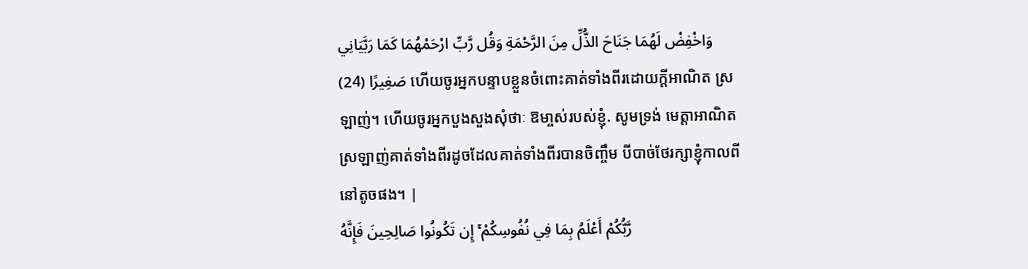وَاخْفِضْ لَهُمَا جَنَاحَ الذُّلِّ مِنَ الرَّحْمَةِ وَقُل رَّبِّ ارْحَمْهُمَا كَمَا رَبَّيَانِي صَغِيرًا (24) ហើយចូរអ្នកបន្ទាបខ្លួនចំពោះគាត់ទាំងពីរដោយក្ដីអាណិត ស្រឡាញ់។ ហើយចូរអ្នកបួងសួងសុំថាៈ ឱមា្ចស់របស់ខ្ញុំ. សូមទ្រង់ មេត្ដាអាណិតស្រឡាញ់គាត់ទាំងពីរដូចដែលគាត់ទាំងពីរបានចិញ្ចឹម បីបាច់ថែរក្សាខ្ញុំកាលពីនៅតូចផង។ |
رَّبُّكُمْ أَعْلَمُ بِمَا فِي نُفُوسِكُمْ ۚ إِن تَكُونُوا صَالِحِينَ فَإِنَّهُ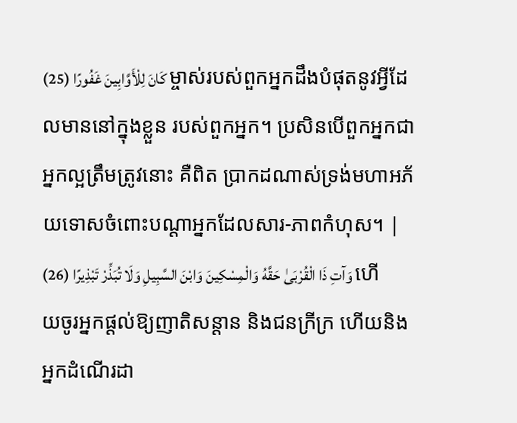كَانَ لِلْأَوَّابِينَ غَفُورًا (25) ម្ចាស់របស់ពួកអ្នកដឹងបំផុតនូវអ្វីដែលមាននៅក្នុងខ្លួន របស់ពួកអ្នក។ ប្រសិនបើពួកអ្នកជាអ្នកល្អត្រឹមត្រូវនោះ គឺពិត ប្រាកដណាស់ទ្រង់មហាអភ័យទោសចំពោះបណ្ដាអ្នកដែលសារ-ភាពកំហុស។ |
وَآتِ ذَا الْقُرْبَىٰ حَقَّهُ وَالْمِسْكِينَ وَابْنَ السَّبِيلِ وَلَا تُبَذِّرْ تَبْذِيرًا (26) ហើយចូរអ្នកផ្ដល់ឱ្យញាតិសន្ដាន និងជនក្រីក្រ ហើយនិង អ្នកដំណើរដា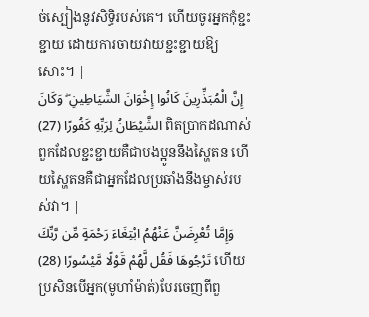ច់ស្បៀងនូវសិទ្ធិរបស់គេ។ ហើយចូរអ្នកកុំខ្ជះខ្ជាយ ដោយការចាយវាយខ្ជះខ្ជាយឱ្យសោះ។ |
إِنَّ الْمُبَذِّرِينَ كَانُوا إِخْوَانَ الشَّيَاطِينِ ۖ وَكَانَ الشَّيْطَانُ لِرَبِّهِ كَفُورًا (27) ពិតប្រាកដណាស់ ពួកដែលខ្ជះខ្ជាយគឺជាបងប្អូននឹងស្ហៃតន ហើយស្ហៃតនគឺជាអ្នកដែលប្រឆាំងនឹងម្ចាស់របស់វា។ |
وَإِمَّا تُعْرِضَنَّ عَنْهُمُ ابْتِغَاءَ رَحْمَةٍ مِّن رَّبِّكَ تَرْجُوهَا فَقُل لَّهُمْ قَوْلًا مَّيْسُورًا (28) ហើយប្រសិនបើអ្នក(មូហាំម៉ាត់)បែរចេញពីពួ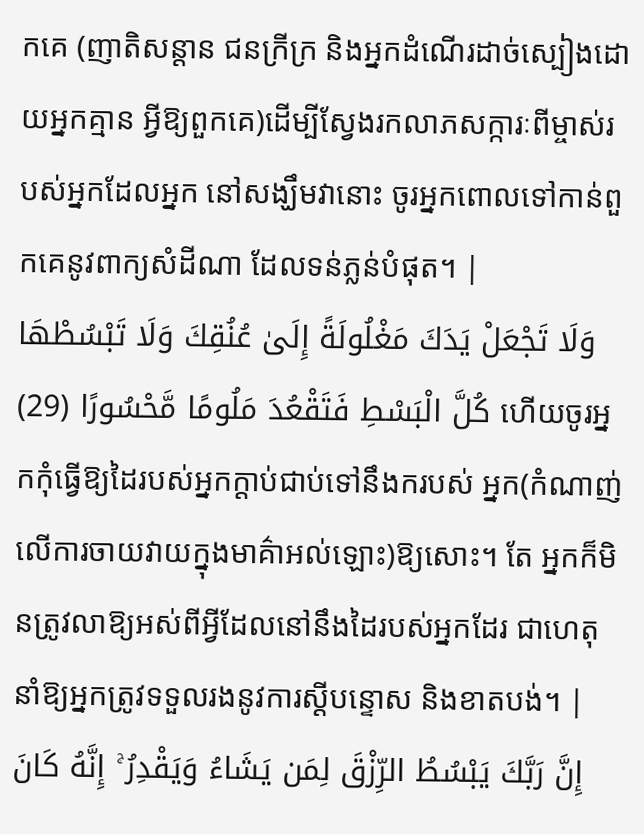កគេ (ញាតិសន្ដាន ជនក្រីក្រ និងអ្នកដំណើរដាច់ស្បៀងដោយអ្នកគ្មាន អ្វីឱ្យពួកគេ)ដើម្បីស្វែងរកលាភសក្ការៈពីម្ចាស់របស់អ្នកដែលអ្នក នៅសង្ឃឹមវានោះ ចូរអ្នកពោលទៅកាន់ពួកគេនូវពាក្យសំដីណា ដែលទន់ភ្លន់បំផុត។ |
وَلَا تَجْعَلْ يَدَكَ مَغْلُولَةً إِلَىٰ عُنُقِكَ وَلَا تَبْسُطْهَا كُلَّ الْبَسْطِ فَتَقْعُدَ مَلُومًا مَّحْسُورًا (29) ហើយចូរអ្នកកុំធ្វើឱ្យដៃរបស់អ្នកក្ដាប់ជាប់ទៅនឹងករបស់ អ្នក(កំណាញ់លើការចាយវាយក្នុងមាគ៌ាអល់ឡោះ)ឱ្យសោះ។ តែ អ្នកក៏មិនត្រូវលាឱ្យអស់ពីអ្វីដែលនៅនឹងដៃរបស់អ្នកដែរ ជាហេតុ នាំឱ្យអ្នកត្រូវទទួលរងនូវការស្ដីបន្ទោស និងខាតបង់។ |
إِنَّ رَبَّكَ يَبْسُطُ الرِّزْقَ لِمَن يَشَاءُ وَيَقْدِرُ ۚ إِنَّهُ كَانَ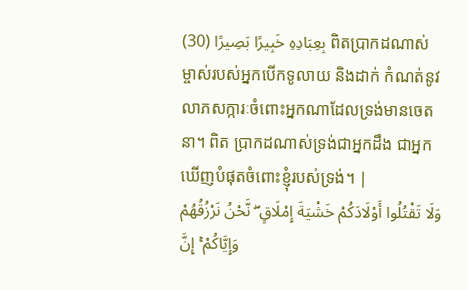بِعِبَادِهِ خَبِيرًا بَصِيرًا (30) ពិតប្រាកដណាស់ ម្ចាស់របស់អ្នកបើកទូលាយ និងដាក់ កំណត់នូវលាភសក្ការៈចំពោះអ្នកណាដែលទ្រង់មានចេតនា។ ពិត ប្រាកដណាស់ទ្រង់ជាអ្នកដឹង ជាអ្នកឃើញបំផុតចំពោះខ្ញុំរបស់ទ្រង់។ |
وَلَا تَقْتُلُوا أَوْلَادَكُمْ خَشْيَةَ إِمْلَاقٍ ۖ نَّحْنُ نَرْزُقُهُمْ وَإِيَّاكُمْ ۚ إِنَّ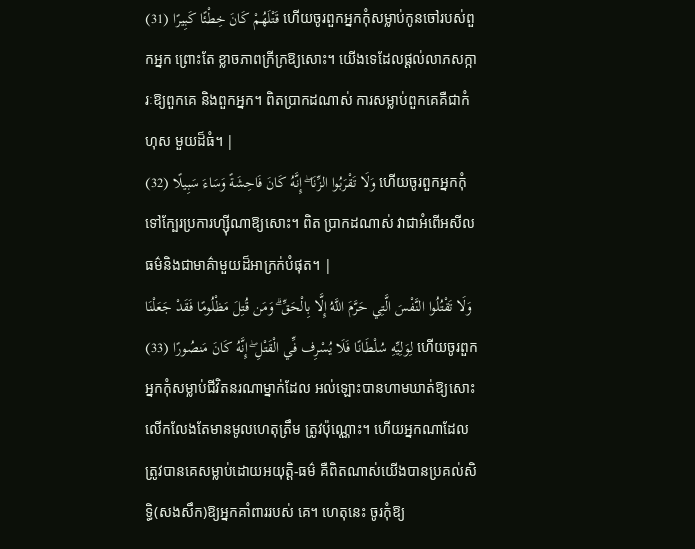قَتْلَهُمْ كَانَ خِطْئًا كَبِيرًا (31) ហើយចូរពួកអ្នកកុំសម្លាប់កូនចៅរបស់ពួកអ្នក ព្រោះតែ ខ្លាចភាពក្រីក្រឱ្យសោះ។ យើងទេដែលផ្ដល់លាភសក្ការៈឱ្យពួកគេ និងពួកអ្នក។ ពិតប្រាកដណាស់ ការសម្លាប់ពួកគេគឺជាកំហុស មួយដ៏ធំ។ |
وَلَا تَقْرَبُوا الزِّنَا ۖ إِنَّهُ كَانَ فَاحِشَةً وَسَاءَ سَبِيلًا (32) ហើយចូរពួកអ្នកកុំទៅក្បែរប្រការហ្ស៊ីណាឱ្យសោះ។ ពិត ប្រាកដណាស់ វាជាអំពើអសីលធម៌និងជាមាគ៌ាមួយដ៏អាក្រក់បំផុត។ |
وَلَا تَقْتُلُوا النَّفْسَ الَّتِي حَرَّمَ اللَّهُ إِلَّا بِالْحَقِّ ۗ وَمَن قُتِلَ مَظْلُومًا فَقَدْ جَعَلْنَا لِوَلِيِّهِ سُلْطَانًا فَلَا يُسْرِف فِّي الْقَتْلِ ۖ إِنَّهُ كَانَ مَنصُورًا (33) ហើយចូរពួកអ្នកកុំសម្លាប់ជីវិតនរណាម្នាក់ដែល អល់ឡោះបានហាមឃាត់ឱ្យសោះ លើកលែងតែមានមូលហេតុត្រឹម ត្រូវប៉ុណ្ណោះ។ ហើយអ្នកណាដែលត្រូវបានគេសម្លាប់ដោយអយុត្ដិ-ធម៌ គឺពិតណាស់យើងបានប្រគល់សិទ្ធិ(សងសឹក)ឱ្យអ្នកគាំពាររបស់ គេ។ ហេតុនេះ ចូរកុំឱ្យ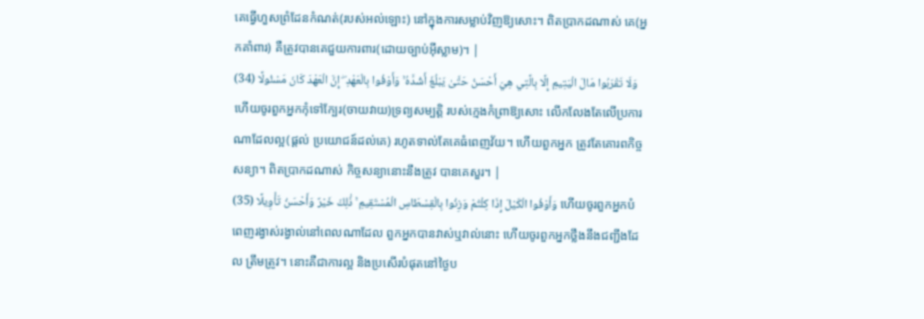គេធ្វើហួសព្រំដែនកំណត់(របស់អល់ឡោះ) នៅក្នុងការសម្លាប់វិញឱ្យសោះ។ ពិតប្រាកដណាស់ គេ(អ្នកគាំពារ) គឺត្រូវបានគេជួយការពារ(ដោយច្បាប់អ៊ីស្លាម)។ |
وَلَا تَقْرَبُوا مَالَ الْيَتِيمِ إِلَّا بِالَّتِي هِيَ أَحْسَنُ حَتَّىٰ يَبْلُغَ أَشُدَّهُ ۚ وَأَوْفُوا بِالْعَهْدِ ۖ إِنَّ الْعَهْدَ كَانَ مَسْئُولًا (34) ហើយចូរពួកអ្នកកុំទៅក្បែរ(ចាយវាយ)ទ្រព្យសម្បត្ដិ របស់កេ្មងកំព្រាឱ្យសោះ លើកលែងតែលើប្រការណាដែលល្អ(ផ្ដល់ ប្រយោជន៍ដល់គេ) រហូតទាល់តែគេធំពេញវ័យ។ ហើយពួកអ្នក ត្រូវតែគោរពកិច្ចសន្យា។ ពិតប្រាកដណាស់ កិច្ចសន្យានោះនឹងត្រូវ បានគេសួរ។ |
وَأَوْفُوا الْكَيْلَ إِذَا كِلْتُمْ وَزِنُوا بِالْقِسْطَاسِ الْمُسْتَقِيمِ ۚ ذَٰلِكَ خَيْرٌ وَأَحْسَنُ تَأْوِيلًا (35) ហើយចូរពួកអ្នកបំពេញរង្វាស់រង្វាល់នៅពេលណាដែល ពួកអ្នកបានវាស់ឬវាល់នោះ ហើយចូរពួកអ្នកថ្លឹងនឹងជញ្ជីងដែល ត្រឹមត្រូវ។ នោះគឺជាការល្អ និងប្រសើរបំផុតនៅថ្ងៃប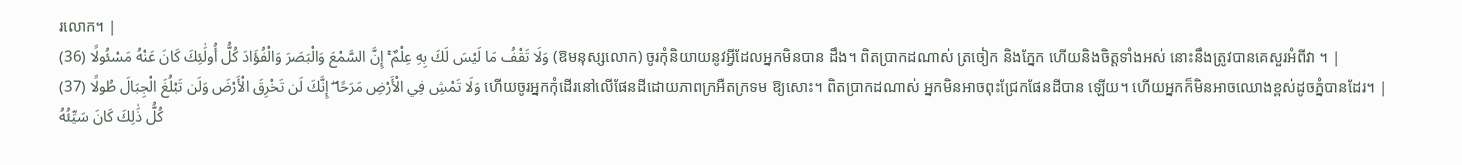រលោក។ |
وَلَا تَقْفُ مَا لَيْسَ لَكَ بِهِ عِلْمٌ ۚ إِنَّ السَّمْعَ وَالْبَصَرَ وَالْفُؤَادَ كُلُّ أُولَٰئِكَ كَانَ عَنْهُ مَسْئُولًا (36) (ឱមនុស្សលោក) ចូរកុំនិយាយនូវអ្វីដែលអ្នកមិនបាន ដឹង។ ពិតប្រាកដណាស់ ត្រចៀក និងភ្នែក ហើយនិងចិត្ដទាំងអស់ នោះនឹងត្រូវបានគេសួរអំពីវា ។ |
وَلَا تَمْشِ فِي الْأَرْضِ مَرَحًا ۖ إِنَّكَ لَن تَخْرِقَ الْأَرْضَ وَلَن تَبْلُغَ الْجِبَالَ طُولًا (37) ហើយចូរអ្នកកុំដើរនៅលើផែនដីដោយភាពក្រអឺតក្រទម ឱ្យសោះ។ ពិតប្រាកដណាស់ អ្នកមិនអាចពុះជ្រែកផែនដីបាន ឡើយ។ ហើយអ្នកក៏មិនអាចឈោងខ្ពស់ដូចភ្នំបានដែរ។ |
كُلُّ ذَٰلِكَ كَانَ سَيِّئُهُ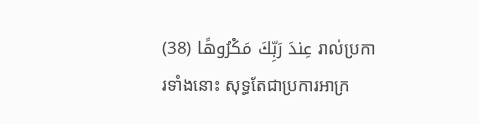عِندَ رَبِّكَ مَكْرُوهًا (38) រាល់ប្រការទាំងនោះ សុទ្ធតែជាប្រការអាក្រ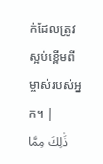ក់ដែលត្រូវ ស្អប់ខ្ពើមពីម្ចាស់របស់អ្នក។ |
ذَٰلِكَ مِمَّا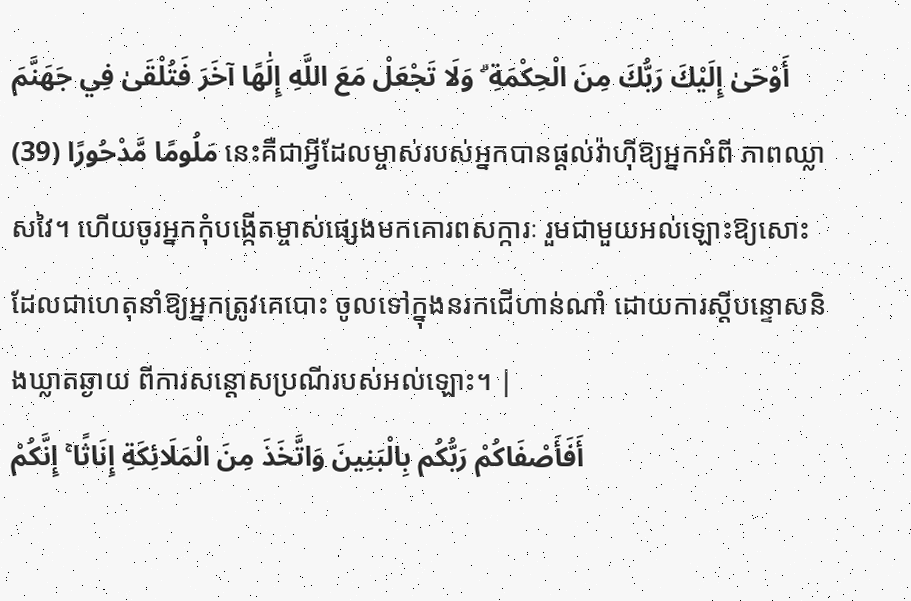أَوْحَىٰ إِلَيْكَ رَبُّكَ مِنَ الْحِكْمَةِ ۗ وَلَا تَجْعَلْ مَعَ اللَّهِ إِلَٰهًا آخَرَ فَتُلْقَىٰ فِي جَهَنَّمَ مَلُومًا مَّدْحُورًا (39) នេះគឺជាអ្វីដែលម្ចាស់របស់អ្នកបានផ្ដល់វ៉ាហ៊ីឱ្យអ្នកអំពី ភាពឈ្លាសវៃ។ ហើយចូរអ្នកកុំបង្កើតម្ចាស់ផេ្សងមកគោរពសក្ការៈ រួមជាមួយអល់ឡោះឱ្យសោះ ដែលជាហេតុនាំឱ្យអ្នកត្រូវគេបោះ ចូលទៅក្នុងនរកជើហាន់ណាំ ដោយការស្ដីបន្ទោសនិងឃ្លាតឆ្ងាយ ពីការសន្ដោសប្រណីរបស់អល់ឡោះ។ |
أَفَأَصْفَاكُمْ رَبُّكُم بِالْبَنِينَ وَاتَّخَذَ مِنَ الْمَلَائِكَةِ إِنَاثًا ۚ إِنَّكُمْ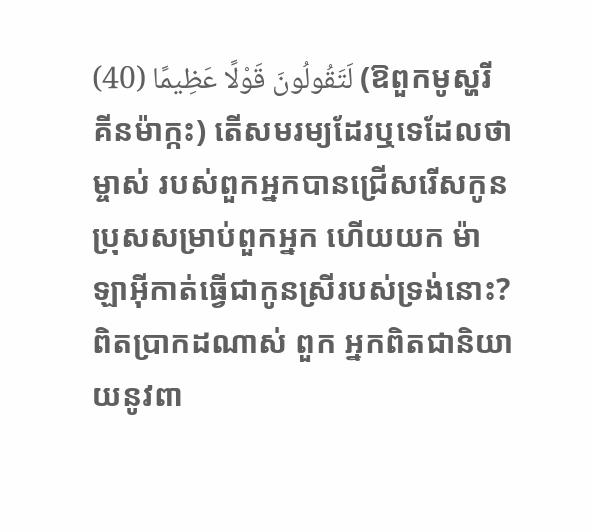لَتَقُولُونَ قَوْلًا عَظِيمًا (40) (ឱពួកមូស្ហរីគីនម៉ាក្កះ) តើសមរម្យដែរឬទេដែលថា ម្ចាស់ របស់ពួកអ្នកបានជ្រើសរើសកូនប្រុសសម្រាប់ពួកអ្នក ហើយយក ម៉ាឡាអ៊ីកាត់ធ្វើជាកូនស្រីរបស់ទ្រង់នោះ? ពិតប្រាកដណាស់ ពួក អ្នកពិតជានិយាយនូវពា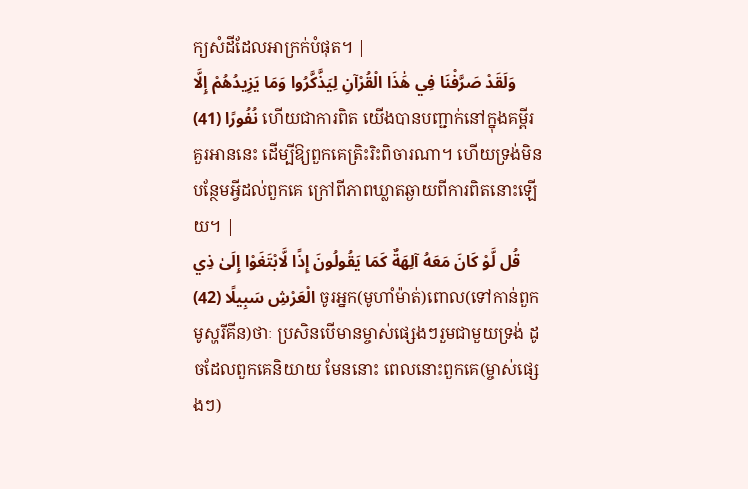ក្យសំដីដែលអាក្រក់បំផុត។ |
وَلَقَدْ صَرَّفْنَا فِي هَٰذَا الْقُرْآنِ لِيَذَّكَّرُوا وَمَا يَزِيدُهُمْ إِلَّا نُفُورًا (41) ហើយជាការពិត យើងបានបញ្ជាក់នៅក្នុងគម្ពីរគួរអាននេះ ដើម្បីឱ្យពួកគេត្រិះរិះពិចារណា។ ហើយទ្រង់មិនបន្ថែមអ្វីដល់ពួកគេ ក្រៅពីភាពឃ្លាតឆ្ងាយពីការពិតនោះឡើយ។ |
قُل لَّوْ كَانَ مَعَهُ آلِهَةٌ كَمَا يَقُولُونَ إِذًا لَّابْتَغَوْا إِلَىٰ ذِي الْعَرْشِ سَبِيلًا (42) ចូរអ្នក(មូហាំម៉ាត់)ពោល(ទៅកាន់ពួកមូស្ហរីគីន)ថាៈ ប្រសិនបើមានម្ចាស់ផេ្សងៗរួមជាមួយទ្រង់ ដូចដែលពួកគេនិយាយ មែននោះ ពេលនោះពួកគេ(ម្ចាស់ផេ្សងៗ)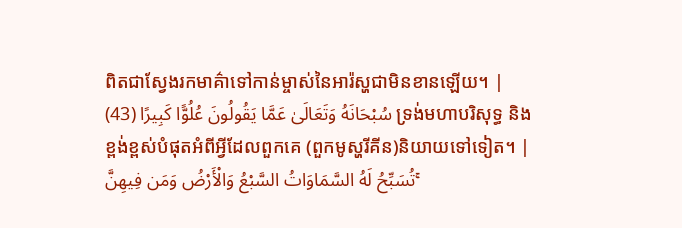ពិតជាស្វែងរកមាគ៌ាទៅកាន់ម្ចាស់នៃអារ៉ស្ហជាមិនខានឡើយ។ |
سُبْحَانَهُ وَتَعَالَىٰ عَمَّا يَقُولُونَ عُلُوًّا كَبِيرًا (43) ទ្រង់មហាបរិសុទ្ធ និងខ្ពង់ខ្ពស់បំផុតអំពីអ្វីដែលពួកគេ (ពួកមូស្ហរីគីន)និយាយទៅទៀត។ |
تُسَبِّحُ لَهُ السَّمَاوَاتُ السَّبْعُ وَالْأَرْضُ وَمَن فِيهِنَّ ۚ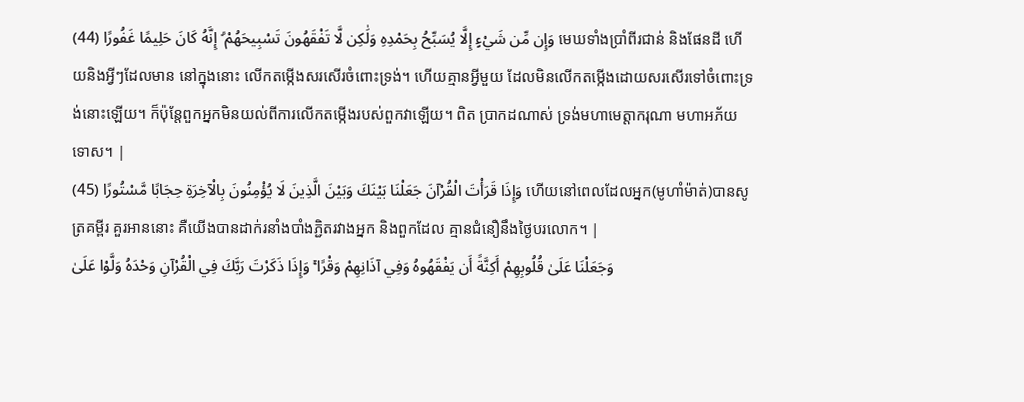وَإِن مِّن شَيْءٍ إِلَّا يُسَبِّحُ بِحَمْدِهِ وَلَٰكِن لَّا تَفْقَهُونَ تَسْبِيحَهُمْ ۗ إِنَّهُ كَانَ حَلِيمًا غَفُورًا (44) មេឃទាំងប្រាំពីរជាន់ និងផែនដី ហើយនិងអ្វីៗដែលមាន នៅក្នុងនោះ លើកតម្កើងសរសើរចំពោះទ្រង់។ ហើយគ្មានអ្វីមួយ ដែលមិនលើកតម្កើងដោយសរសើរទៅចំពោះទ្រង់នោះឡើយ។ ក៏ប៉ុន្ដែពួកអ្នកមិនយល់ពីការលើកតម្កើងរបស់ពួកវាឡើយ។ ពិត ប្រាកដណាស់ ទ្រង់មហាមេត្ដាករុណា មហាអភ័យទោស។ |
وَإِذَا قَرَأْتَ الْقُرْآنَ جَعَلْنَا بَيْنَكَ وَبَيْنَ الَّذِينَ لَا يُؤْمِنُونَ بِالْآخِرَةِ حِجَابًا مَّسْتُورًا (45) ហើយនៅពេលដែលអ្នក(មូហាំម៉ាត់)បានសូត្រគម្ពីរ គួរអាននោះ គឺយើងបានដាក់រនាំងបាំងភ្ជិតរវាងអ្នក និងពួកដែល គ្មានជំនឿនឹងថ្ងៃបរលោក។ |
وَجَعَلْنَا عَلَىٰ قُلُوبِهِمْ أَكِنَّةً أَن يَفْقَهُوهُ وَفِي آذَانِهِمْ وَقْرًا ۚ وَإِذَا ذَكَرْتَ رَبَّكَ فِي الْقُرْآنِ وَحْدَهُ وَلَّوْا عَلَىٰ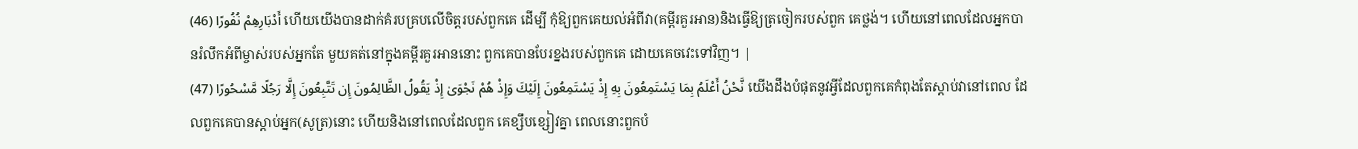أَدْبَارِهِمْ نُفُورًا (46) ហើយយើងបានដាក់គំរបគ្របលើចិត្ដរបស់ពួកគេ ដើម្បី កុំឱ្យពួកគេយល់អំពីវា(គម្ពីរគួរអាន)និងធ្វើឱ្យត្រចៀករបស់ពួក គេថ្លង់។ ហើយនៅពេលដែលអ្នកបានរំលឹកអំពីម្ចាស់របស់អ្នកតែ មួយគត់នៅក្នុងគម្ពីរគួរអាននោះ ពួកគេបានបែរខ្នងរបស់ពួកគេ ដោយគេចវេះទៅវិញ។ |
نَّحْنُ أَعْلَمُ بِمَا يَسْتَمِعُونَ بِهِ إِذْ يَسْتَمِعُونَ إِلَيْكَ وَإِذْ هُمْ نَجْوَىٰ إِذْ يَقُولُ الظَّالِمُونَ إِن تَتَّبِعُونَ إِلَّا رَجُلًا مَّسْحُورًا (47) យើងដឹងបំផុតនូវអ្វីដែលពួកគេកំពុងតែស្ដាប់វានៅពេល ដែលពួកគេបានស្ដាប់អ្នក(សូត្រ)នោះ ហើយនិងនៅពេលដែលពួក គេខ្សឹបខ្សៀវគ្នា ពេលនោះពួកបំ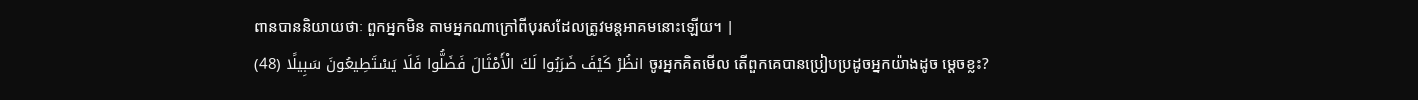ពានបាននិយាយថាៈ ពួកអ្នកមិន តាមអ្នកណាក្រៅពីបុរសដែលត្រូវមន្ដអាគមនោះឡើយ។ |
انظُرْ كَيْفَ ضَرَبُوا لَكَ الْأَمْثَالَ فَضَلُّوا فَلَا يَسْتَطِيعُونَ سَبِيلًا (48) ចូរអ្នកគិតមើល តើពួកគេបានប្រៀបប្រដូចអ្នកយ៉ាងដូច មេ្ដចខ្លះ?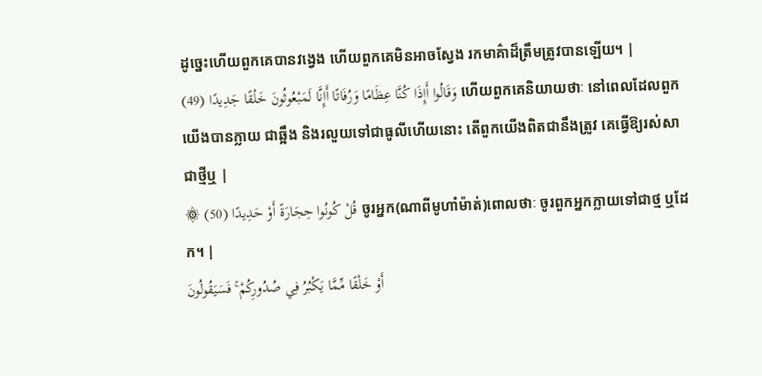ដូចេ្នះហើយពួកគេបានវងេ្វង ហើយពួកគេមិនអាចស្វែង រកមាគ៌ាដ៏ត្រឹមត្រូវបានឡើយ។ |
وَقَالُوا أَإِذَا كُنَّا عِظَامًا وَرُفَاتًا أَإِنَّا لَمَبْعُوثُونَ خَلْقًا جَدِيدًا (49) ហើយពួកគេនិយាយថាៈ នៅពេលដែលពួកយើងបានក្លាយ ជាឆ្អឹង និងរលួយទៅជាធូលីហើយនោះ តើពួកយើងពិតជានឹងត្រូវ គេធ្វើឱ្យរស់សាជាថ្មីឬ |
۞ قُلْ كُونُوا حِجَارَةً أَوْ حَدِيدًا (50) ចូរអ្នក(ណាពីមូហាំម៉ាត់)ពោលថាៈ ចូរពួកអ្នកក្លាយទៅជាថ្ម ឬដែក។ |
أَوْ خَلْقًا مِّمَّا يَكْبُرُ فِي صُدُورِكُمْ ۚ فَسَيَقُولُونَ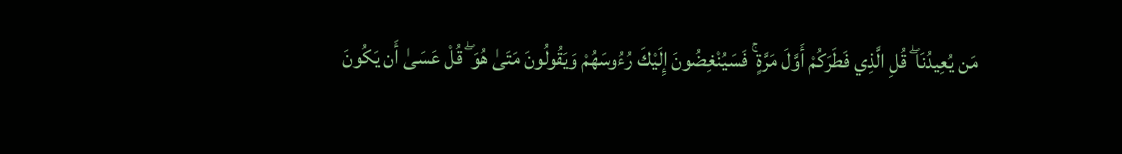مَن يُعِيدُنَا ۖ قُلِ الَّذِي فَطَرَكُمْ أَوَّلَ مَرَّةٍ ۚ فَسَيُنْغِضُونَ إِلَيْكَ رُءُوسَهُمْ وَيَقُولُونَ مَتَىٰ هُوَ ۖ قُلْ عَسَىٰ أَن يَكُونَ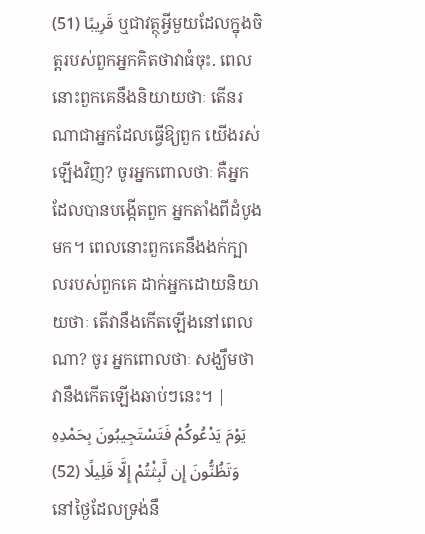قَرِيبًا (51) ឬជាវត្ថុអ្វីមួយដែលក្នុងចិត្ដរបស់ពួកអ្នកគិតថាវាធំចុះ. ពេលនោះពួកគេនឹងនិយាយថាៈ តើនរណាជាអ្នកដែលធ្វើឱ្យពួក យើងរស់ឡើងវិញ? ចូរអ្នកពោលថាៈ គឺអ្នកដែលបានបង្កើតពួក អ្នកតាំងពីដំបូងមក។ ពេលនោះពួកគេនឹងងក់ក្បាលរបស់ពួកគេ ដាក់អ្នកដោយនិយាយថាៈ តើវានឹងកើតឡើងនៅពេលណា? ចូរ អ្នកពោលថាៈ សង្ឃឹមថាវានឹងកើតឡើងឆាប់ៗនេះ។ |
يَوْمَ يَدْعُوكُمْ فَتَسْتَجِيبُونَ بِحَمْدِهِ وَتَظُنُّونَ إِن لَّبِثْتُمْ إِلَّا قَلِيلًا (52) នៅថ្ងៃដែលទ្រង់នឹ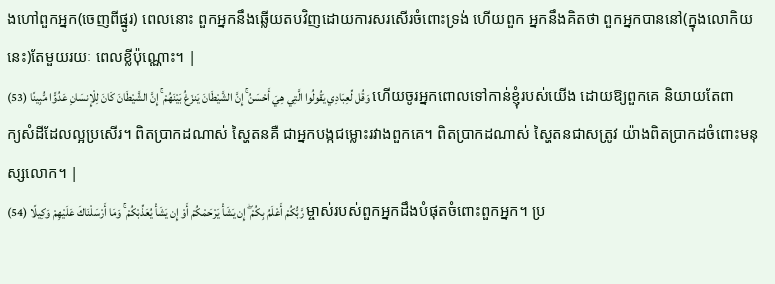ងហៅពួកអ្នក(ចេញពីផ្នូរ) ពេលនោះ ពួកអ្នកនឹងឆ្លើយតបវិញដោយការសរសើរចំពោះទ្រង់ ហើយពួក អ្នកនឹងគិតថា ពួកអ្នកបាននៅ(ក្នុងលោកិយនេះ)តែមួយរយៈ ពេលខ្លីប៉ុណ្ណោះ។ |
وَقُل لِّعِبَادِي يَقُولُوا الَّتِي هِيَ أَحْسَنُ ۚ إِنَّ الشَّيْطَانَ يَنزَغُ بَيْنَهُمْ ۚ إِنَّ الشَّيْطَانَ كَانَ لِلْإِنسَانِ عَدُوًّا مُّبِينًا (53) ហើយចូរអ្នកពោលទៅកាន់ខ្ញុំរបស់យើង ដោយឱ្យពួកគេ និយាយតែពាក្យសំដីដែលល្អប្រសើរ។ ពិតប្រាកដណាស់ ស្ហៃតនគឺ ជាអ្នកបង្កជម្លោះរវាងពួកគេ។ ពិតប្រាកដណាស់ ស្ហៃតនជាសត្រូវ យ៉ាងពិតប្រាកដចំពោះមនុស្សលោក។ |
رَّبُّكُمْ أَعْلَمُ بِكُمْ ۖ إِن يَشَأْ يَرْحَمْكُمْ أَوْ إِن يَشَأْ يُعَذِّبْكُمْ ۚ وَمَا أَرْسَلْنَاكَ عَلَيْهِمْ وَكِيلًا (54) ម្ចាស់របស់ពួកអ្នកដឹងបំផុតចំពោះពួកអ្នក។ ប្រ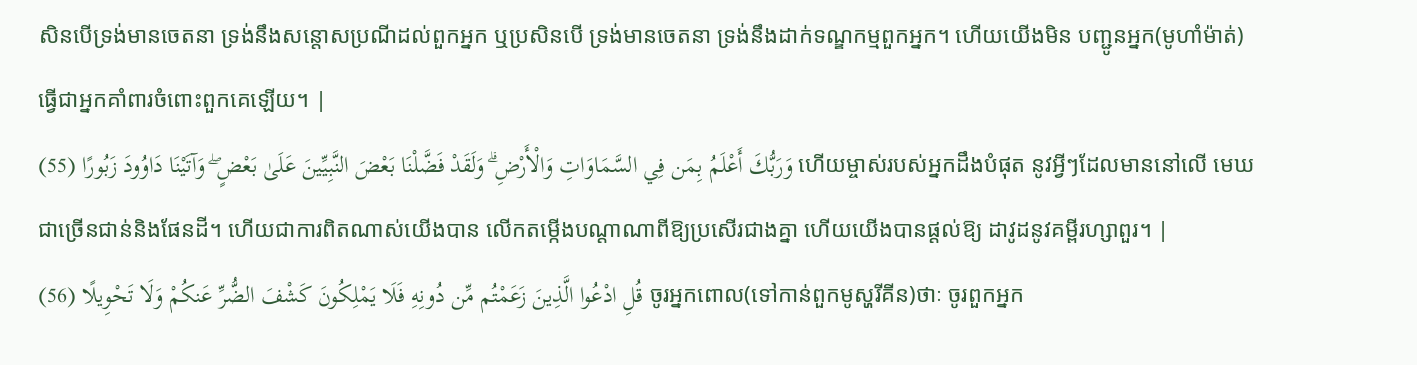សិនបើទ្រង់មានចេតនា ទ្រង់នឹងសន្ដោសប្រណីដល់ពួកអ្នក ឬប្រសិនបើ ទ្រង់មានចេតនា ទ្រង់នឹងដាក់ទណ្ឌកម្មពួកអ្នក។ ហើយយើងមិន បញ្ជូនអ្នក(មូហាំម៉ាត់)ធ្វើជាអ្នកគាំពារចំពោះពួកគេឡើយ។ |
وَرَبُّكَ أَعْلَمُ بِمَن فِي السَّمَاوَاتِ وَالْأَرْضِ ۗ وَلَقَدْ فَضَّلْنَا بَعْضَ النَّبِيِّينَ عَلَىٰ بَعْضٍ ۖ وَآتَيْنَا دَاوُودَ زَبُورًا (55) ហើយម្ចាស់របស់អ្នកដឹងបំផុត នូវអ្វីៗដែលមាននៅលើ មេឃជាច្រើនជាន់និងផែនដី។ ហើយជាការពិតណាស់យើងបាន លើកតម្កើងបណ្ដាណាពីឱ្យប្រសើរជាងគ្នា ហើយយើងបានផ្ដល់ឱ្យ ដាវូដនូវគម្ពីរហ្សាពួរ។ |
قُلِ ادْعُوا الَّذِينَ زَعَمْتُم مِّن دُونِهِ فَلَا يَمْلِكُونَ كَشْفَ الضُّرِّ عَنكُمْ وَلَا تَحْوِيلًا (56) ចូរអ្នកពោល(ទៅកាន់ពួកមូស្ហរីគីន)ថាៈ ចូរពួកអ្នក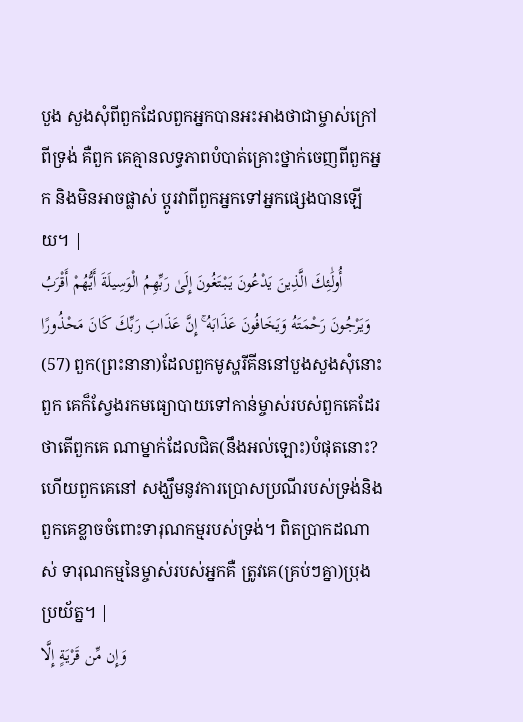បួង សួងសុំពីពួកដែលពួកអ្នកបានអះអាងថាជាម្ចាស់ក្រៅពីទ្រង់ គឺពួក គេគ្មានលទ្ធភាពបំបាត់គ្រោះថ្នាក់ចេញពីពួកអ្នក និងមិនអាចផ្លាស់ ប្ដូរវាពីពួកអ្នកទៅអ្នកផេ្សងបានឡើយ។ |
أُولَٰئِكَ الَّذِينَ يَدْعُونَ يَبْتَغُونَ إِلَىٰ رَبِّهِمُ الْوَسِيلَةَ أَيُّهُمْ أَقْرَبُ وَيَرْجُونَ رَحْمَتَهُ وَيَخَافُونَ عَذَابَهُ ۚ إِنَّ عَذَابَ رَبِّكَ كَانَ مَحْذُورًا (57) ពួក(ព្រះនានា)ដែលពួកមូស្ហរីគីននៅបួងសួងសុំនោះ ពួក គេក៏ស្វែងរកមធ្យោបាយទៅកាន់ម្ចាស់របស់ពួកគេដែរ ថាតើពួកគេ ណាម្នាក់ដែលជិត(នឹងអល់ឡោះ)បំផុតនោះ? ហើយពួកគេនៅ សង្ឃឹមនូវការប្រោសប្រណីរបស់ទ្រង់និងពួកគេខ្លាចចំពោះទារុណកម្មរបស់ទ្រង់។ ពិតប្រាកដណាស់ ទារុណកម្មនៃម្ចាស់របស់អ្នកគឺ ត្រូវគេ(គ្រប់ៗគ្នា)ប្រុងប្រយ័ត្ន។ |
وَإِن مِّن قَرْيَةٍ إِلَّا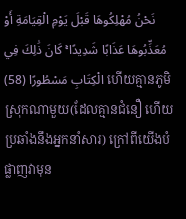نَحْنُ مُهْلِكُوهَا قَبْلَ يَوْمِ الْقِيَامَةِ أَوْ مُعَذِّبُوهَا عَذَابًا شَدِيدًا ۚ كَانَ ذَٰلِكَ فِي الْكِتَابِ مَسْطُورًا (58) ហើយគ្មានភូមិស្រុកណាមួយ(ដែលគ្មានជំនឿ ហើយ ប្រឆាំងនឹងអ្នកនាំសារ) ក្រៅពីយើងបំផ្លាញវាមុន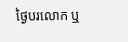ថ្ងៃបរលោក ឬ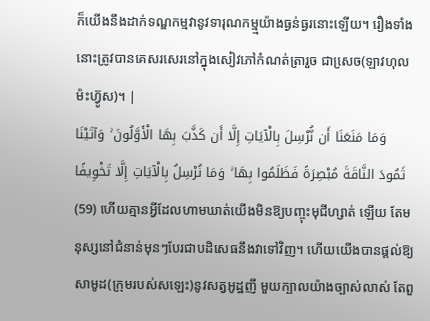ក៏យើងនឹងដាក់ទណ្ឌកម្មវានូវទារុណកម្ម្មយ៉ាងធ្ងន់ធ្ងរនោះឡើយ។ រឿងទាំងនោះត្រូវបានគេសរសេរនៅក្នុងសៀវភៅកំណត់ត្រារួច ជាសេ្រច(ឡាវហុលម៉ះហ្វ៊ូស)។ |
وَمَا مَنَعَنَا أَن نُّرْسِلَ بِالْآيَاتِ إِلَّا أَن كَذَّبَ بِهَا الْأَوَّلُونَ ۚ وَآتَيْنَا ثَمُودَ النَّاقَةَ مُبْصِرَةً فَظَلَمُوا بِهَا ۚ وَمَا نُرْسِلُ بِالْآيَاتِ إِلَّا تَخْوِيفًا (59) ហើយគ្មានអ្វីដែលហាមឃាត់យើងមិនឱ្យបញ្ចុះមុជីហ្សាត់ ឡើយ តែមនុស្សនៅជំនាន់មុនៗបែរជាបដិសេធនឹងវាទៅវិញ។ ហើយយើងបានផ្ដល់ឱ្យសាមូដ(ក្រុមរបស់សឡេះ)នូវសត្វអូដ្ឋញី មួយក្បាលយ៉ាងច្បាស់លាស់ តែពួ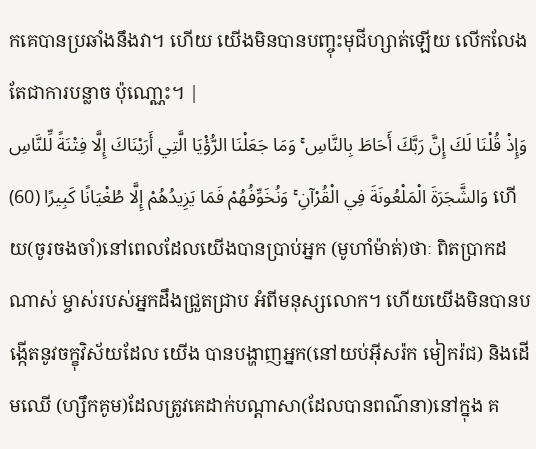កគេបានប្រឆាំងនឹងវា។ ហើយ យើងមិនបានបញ្ចុះមុជីហ្សាត់ឡើយ លើកលែងតែជាការបន្លាច ប៉ុណោ្ណះ។ |
وَإِذْ قُلْنَا لَكَ إِنَّ رَبَّكَ أَحَاطَ بِالنَّاسِ ۚ وَمَا جَعَلْنَا الرُّؤْيَا الَّتِي أَرَيْنَاكَ إِلَّا فِتْنَةً لِّلنَّاسِ وَالشَّجَرَةَ الْمَلْعُونَةَ فِي الْقُرْآنِ ۚ وَنُخَوِّفُهُمْ فَمَا يَزِيدُهُمْ إِلَّا طُغْيَانًا كَبِيرًا (60) ហើយ(ចូរចងចាំ)នៅពេលដែលយើងបានប្រាប់អ្នក (មូហាំម៉ាត់)ថាៈ ពិតប្រាកដណាស់ ម្ចាស់របស់អ្នកដឹងជ្រួតជ្រាប អំពីមនុស្សលោក។ ហើយយើងមិនបានបង្កើតនូវចក្ខុវិស័យដែល យើង បានបង្ហាញអ្នក(នៅយប់អ៊ីសរ៉ក មៀករ៉ជ) និងដើមឈើ (ហ្សឹកគូម)ដែលត្រូវគេដាក់បណ្ដាសា(ដែលបានពណ៌នា)នៅក្នុង គ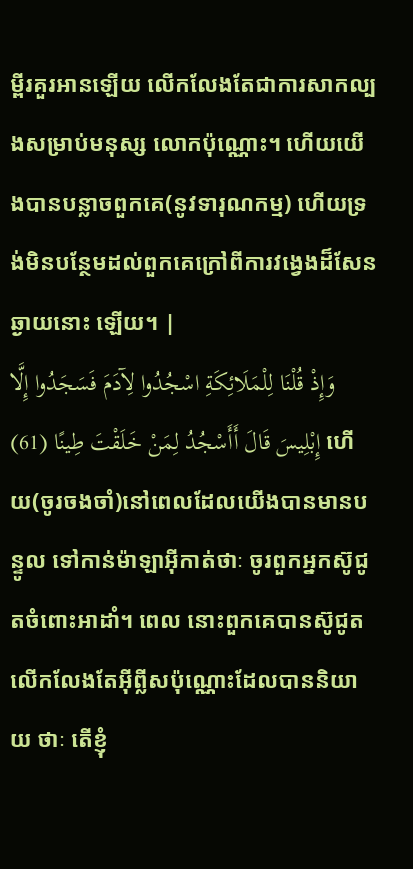ម្ពីរគួរអានឡើយ លើកលែងតែជាការសាកល្បងសម្រាប់មនុស្ស លោកប៉ុណ្ណោះ។ ហើយយើងបានបន្លាចពួកគេ(នូវទារុណកម្ម) ហើយទ្រង់មិនបន្ថែមដល់ពួកគេក្រៅពីការវងេ្វងដ៏សែនឆ្ងាយនោះ ឡើយ។ |
وَإِذْ قُلْنَا لِلْمَلَائِكَةِ اسْجُدُوا لِآدَمَ فَسَجَدُوا إِلَّا إِبْلِيسَ قَالَ أَأَسْجُدُ لِمَنْ خَلَقْتَ طِينًا (61) ហើយ(ចូរចងចាំ)នៅពេលដែលយើងបានមានបន្ទូល ទៅកាន់ម៉ាឡាអ៊ីកាត់ថាៈ ចូរពួកអ្នកស៊ូជូតចំពោះអាដាំ។ ពេល នោះពួកគេបានស៊ូជូត លើកលែងតែអ៊ីព្លីសប៉ុណ្ណោះដែលបាននិយាយ ថាៈ តើខ្ញុំ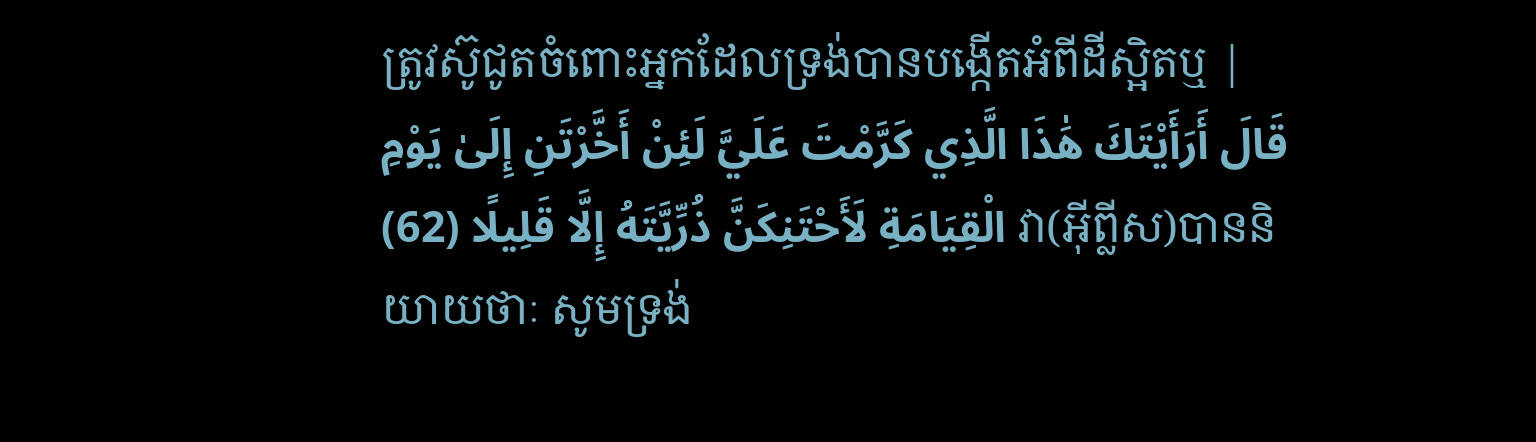ត្រូវស៊ូជូតចំពោះអ្នកដែលទ្រង់បានបង្កើតអំពីដីស្អិតឬ |
قَالَ أَرَأَيْتَكَ هَٰذَا الَّذِي كَرَّمْتَ عَلَيَّ لَئِنْ أَخَّرْتَنِ إِلَىٰ يَوْمِ الْقِيَامَةِ لَأَحْتَنِكَنَّ ذُرِّيَّتَهُ إِلَّا قَلِيلًا (62) វា(អ៊ីព្លីស)បាននិយាយថាៈ សូមទ្រង់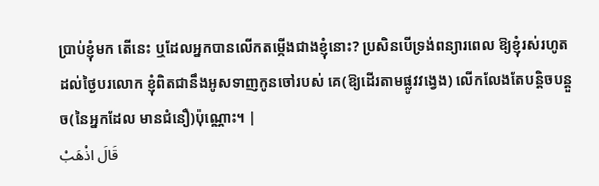ប្រាប់ខ្ញុំមក តើនេះ ឬដែលអ្នកបានលើកតម្កើងជាងខ្ញុំនោះ? ប្រសិនបើទ្រង់ពន្យារពេល ឱ្យខ្ញុំរស់រហូតដល់ថ្ងៃបរលោក ខ្ញុំពិតជានឹងអូសទាញកូនចៅរបស់ គេ(ឱ្យដើរតាមផ្លូវវងេ្វង) លើកលែងតែបន្ដិចបន្ដួច(នៃអ្នកដែល មានជំនឿ)ប៉ុណ្ណោះ។ |
قَالَ اذْهَبْ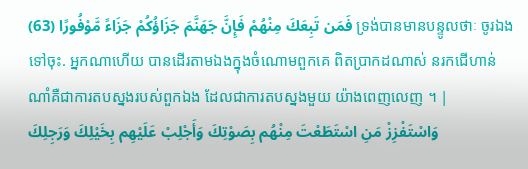فَمَن تَبِعَكَ مِنْهُمْ فَإِنَّ جَهَنَّمَ جَزَاؤُكُمْ جَزَاءً مَّوْفُورًا (63) ទ្រង់បានមានបន្ទូលថាៈ ចូរឯងទៅចុះ. អ្នកណាហើយ បានដើរតាមឯងក្នុងចំណោមពួកគេ ពិតប្រាកដណាស់ នរកជើហាន់ណាំគឺជាការតបស្នងរបស់ពួកឯង ដែលជាការតបស្នងមួយ យ៉ាងពេញលេញ ។ |
وَاسْتَفْزِزْ مَنِ اسْتَطَعْتَ مِنْهُم بِصَوْتِكَ وَأَجْلِبْ عَلَيْهِم بِخَيْلِكَ وَرَجِلِكَ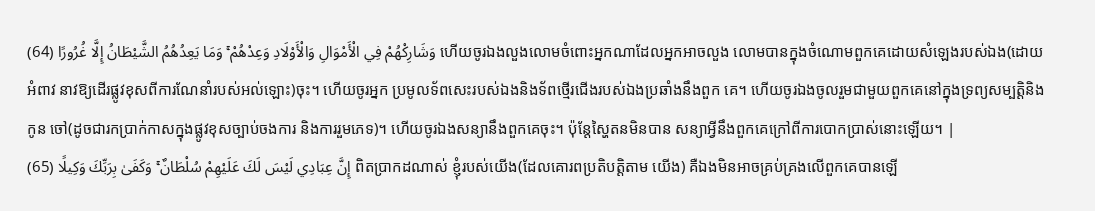وَشَارِكْهُمْ فِي الْأَمْوَالِ وَالْأَوْلَادِ وَعِدْهُمْ ۚ وَمَا يَعِدُهُمُ الشَّيْطَانُ إِلَّا غُرُورًا (64) ហើយចូរឯងលួងលោមចំពោះអ្នកណាដែលអ្នកអាចលួង លោមបានក្នុងចំណោមពួកគេដោយសំឡេងរបស់ឯង(ដោយអំពាវ នាវឱ្យដើរផ្លូវខុសពីការណែនាំរបស់អល់ឡោះ)ចុះ។ ហើយចូរអ្នក ប្រមូលទ័ពសេះរបស់ឯងនិងទ័ពថើ្មរជើងរបស់ឯងប្រឆាំងនឹងពួក គេ។ ហើយចូរឯងចូលរួមជាមួយពួកគេនៅក្នុងទ្រព្យសម្បត្ដិនិងកូន ចៅ(ដូចជារកប្រាក់កាសក្នុងផ្លូវខុសច្បាប់ចងការ និងការរួមភេទ)។ ហើយចូរឯងសន្យានឹងពួកគេចុះ។ ប៉ុន្ដែស្ហៃតនមិនបាន សន្យាអ្វីនឹងពួកគេក្រៅពីការបោកប្រាស់នោះឡើយ។ |
إِنَّ عِبَادِي لَيْسَ لَكَ عَلَيْهِمْ سُلْطَانٌ ۚ وَكَفَىٰ بِرَبِّكَ وَكِيلًا (65) ពិតប្រាកដណាស់ ខ្ញុំរបស់យើង(ដែលគោរពប្រតិបត្ដិតាម យើង) គឺឯងមិនអាចគ្រប់គ្រងលើពួកគេបានឡើ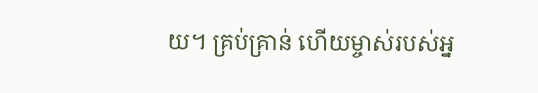យ។ គ្រប់គ្រាន់ ហើយម្ចាស់របស់អ្ន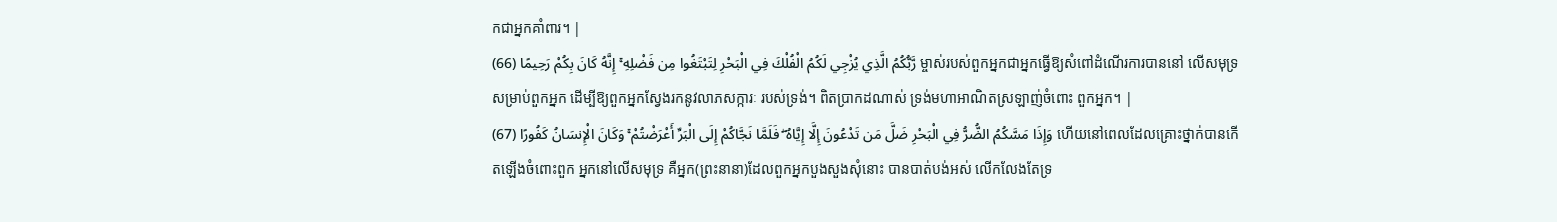កជាអ្នកគាំពារ។ |
رَّبُّكُمُ الَّذِي يُزْجِي لَكُمُ الْفُلْكَ فِي الْبَحْرِ لِتَبْتَغُوا مِن فَضْلِهِ ۚ إِنَّهُ كَانَ بِكُمْ رَحِيمًا (66) ម្ចាស់របស់ពួកអ្នកជាអ្នកធ្វើឱ្យសំពៅដំណើរការបាននៅ លើសមុទ្រសម្រាប់ពួកអ្នក ដើម្បីឱ្យពួកអ្នកស្វែងរកនូវលាភសក្ការៈ របស់ទ្រង់។ ពិតប្រាកដណាស់ ទ្រង់មហាអាណិតស្រឡាញ់ចំពោះ ពួកអ្នក។ |
وَإِذَا مَسَّكُمُ الضُّرُّ فِي الْبَحْرِ ضَلَّ مَن تَدْعُونَ إِلَّا إِيَّاهُ ۖ فَلَمَّا نَجَّاكُمْ إِلَى الْبَرِّ أَعْرَضْتُمْ ۚ وَكَانَ الْإِنسَانُ كَفُورًا (67) ហើយនៅពេលដែលគ្រោះថ្នាក់បានកើតឡើងចំពោះពួក អ្នកនៅលើសមុទ្រ គឺអ្នក(ព្រះនានា)ដែលពួកអ្នកបួងសួងសុំនោះ បានបាត់បង់អស់ លើកលែងតែទ្រ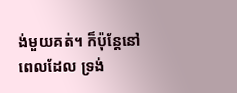ង់មួយគត់។ ក៏ប៉ុន្ដែនៅពេលដែល ទ្រង់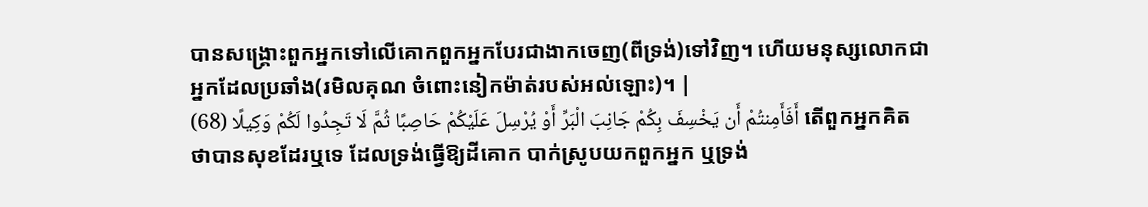បានសង្គ្រោះពួកអ្នកទៅលើគោកពួកអ្នកបែរជាងាកចេញ(ពីទ្រង់)ទៅវិញ។ ហើយមនុស្សលោកជាអ្នកដែលប្រឆាំង(រមិលគុណ ចំពោះនៀកម៉ាត់របស់អល់ឡោះ)។ |
أَفَأَمِنتُمْ أَن يَخْسِفَ بِكُمْ جَانِبَ الْبَرِّ أَوْ يُرْسِلَ عَلَيْكُمْ حَاصِبًا ثُمَّ لَا تَجِدُوا لَكُمْ وَكِيلًا (68) តើពួកអ្នកគិតថាបានសុខដែរឬទេ ដែលទ្រង់ធ្វើឱ្យដីគោក បាក់ស្រូបយកពួកអ្នក ឬទ្រង់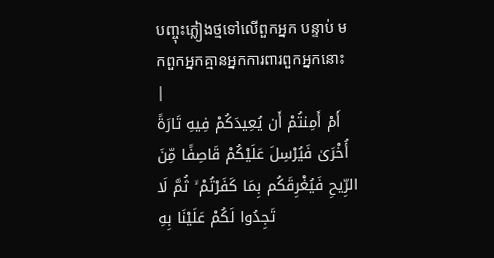បញ្ចុះភ្លៀងថ្មទៅលើពួកអ្នក បន្ទាប់ មកពួកអ្នកគ្មានអ្នកការពារពួកអ្នកនោះ |
أَمْ أَمِنتُمْ أَن يُعِيدَكُمْ فِيهِ تَارَةً أُخْرَىٰ فَيُرْسِلَ عَلَيْكُمْ قَاصِفًا مِّنَ الرِّيحِ فَيُغْرِقَكُم بِمَا كَفَرْتُمْ ۙ ثُمَّ لَا تَجِدُوا لَكُمْ عَلَيْنَا بِهِ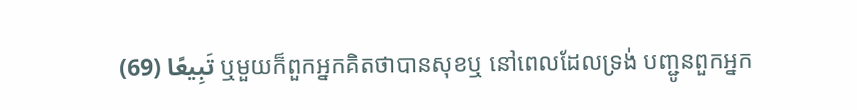تَبِيعًا (69) ឬមួយក៏ពួកអ្នកគិតថាបានសុខឬ នៅពេលដែលទ្រង់ បញ្ជូនពួកអ្នក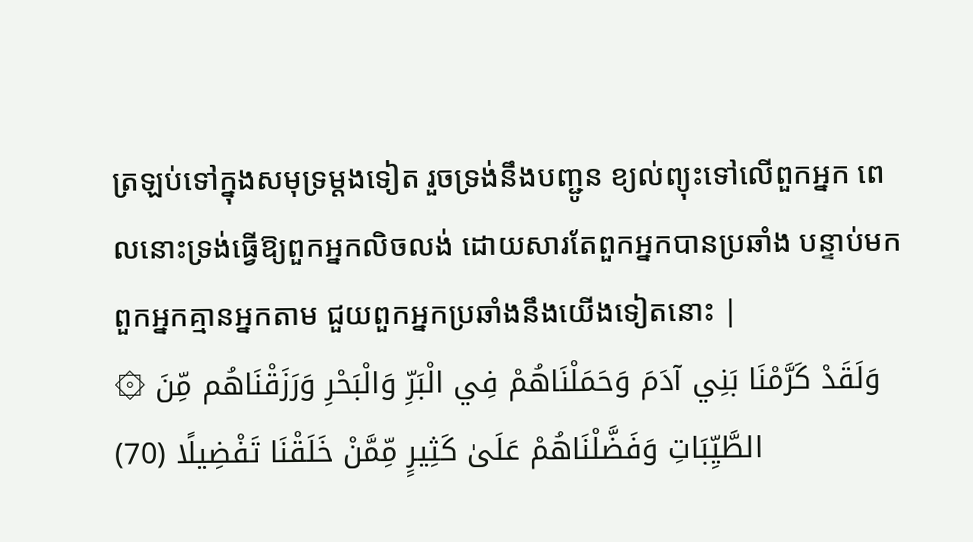ត្រឡប់ទៅក្នុងសមុទ្រម្ដងទៀត រួចទ្រង់នឹងបញ្ជូន ខ្យល់ព្យុះទៅលើពួកអ្នក ពេលនោះទ្រង់ធ្វើឱ្យពួកអ្នកលិចលង់ ដោយសារតែពួកអ្នកបានប្រឆាំង បន្ទាប់មកពួកអ្នកគ្មានអ្នកតាម ជួយពួកអ្នកប្រឆាំងនឹងយើងទៀតនោះ |
۞ وَلَقَدْ كَرَّمْنَا بَنِي آدَمَ وَحَمَلْنَاهُمْ فِي الْبَرِّ وَالْبَحْرِ وَرَزَقْنَاهُم مِّنَ الطَّيِّبَاتِ وَفَضَّلْنَاهُمْ عَلَىٰ كَثِيرٍ مِّمَّنْ خَلَقْنَا تَفْضِيلًا (70)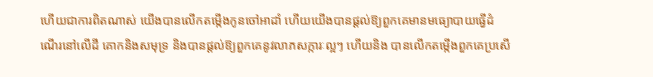ហើយជាការពិតណាស់ យើងបានលើកតម្កើងកូនចៅអាដាំ ហើយយើងបានផ្ដល់ឱ្យពួកគេមានមធ្យោបាយធ្វើដំណើរនៅលើដី គោកនិងសមុទ្រ និងបានផ្ដល់ឱ្យពួកគេនូវលាភសក្ការៈល្អៗ ហើយនិង បានលើកតម្កើងពួកគេប្រសើ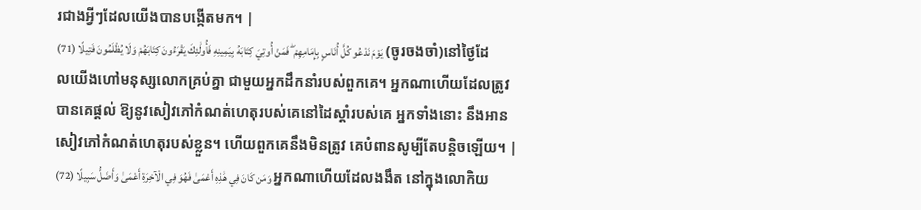រជាងអ្វីៗដែលយើងបានបង្កើតមក។ |
يَوْمَ نَدْعُو كُلَّ أُنَاسٍ بِإِمَامِهِمْ ۖ فَمَنْ أُوتِيَ كِتَابَهُ بِيَمِينِهِ فَأُولَٰئِكَ يَقْرَءُونَ كِتَابَهُمْ وَلَا يُظْلَمُونَ فَتِيلًا (71) (ចូរចងចាំ)នៅថ្ងៃដែលយើងហៅមនុស្សលោកគ្រប់គ្នា ជាមួយអ្នកដឹកនាំរបស់ពួកគេ។ អ្នកណាហើយដែលត្រូវបានគេផ្ដល់ ឱ្យនូវសៀវភៅកំណត់ហេតុរបស់គេនៅដៃស្ដាំរបស់គេ អ្នកទាំងនោះ នឹងអានសៀវភៅកំណត់ហេតុរបស់ខ្លួន។ ហើយពួកគេនឹងមិនត្រូវ គេបំពានសូម្បីតែបន្តិចឡើយ។ |
وَمَن كَانَ فِي هَٰذِهِ أَعْمَىٰ فَهُوَ فِي الْآخِرَةِ أَعْمَىٰ وَأَضَلُّ سَبِيلًا (72) អ្នកណាហើយដែលងងឹត នៅក្នុងលោកិយ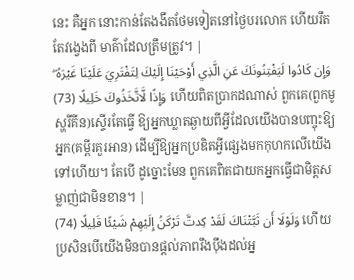នេះ គឺអ្នក នោះកាន់តែងងឹតថែមទៀតនៅថ្ងៃបរលោក ហើយរឹតតែវងេ្វងពី មាគ៌ាដែលត្រឹមត្រូវ។ |
وَإِن كَادُوا لَيَفْتِنُونَكَ عَنِ الَّذِي أَوْحَيْنَا إِلَيْكَ لِتَفْتَرِيَ عَلَيْنَا غَيْرَهُ ۖ وَإِذًا لَّاتَّخَذُوكَ خَلِيلًا (73) ហើយពិតប្រាកដណាស់ ពួកគេ(ពួកមូស្ហរីគីន)ស្ទើរតែធើ្វ ឱ្យអ្នកឃ្លាតឆ្ងាយពីអ្វីដែលយើងបានបញ្ចុះឱ្យអ្នក(គម្ពីរគួរអាន) ដើម្បីឱ្យអ្នកប្រឌិតអ្វីផេ្សងមកកុហកលើយើងទៅហើយ។ តែបើ ដូច្នោះមែន ពួកគេពិតជាយកអ្នកធ្វើជាមិត្ដសម្លាញ់ជាមិនខាន។ |
وَلَوْلَا أَن ثَبَّتْنَاكَ لَقَدْ كِدتَّ تَرْكَنُ إِلَيْهِمْ شَيْئًا قَلِيلًا (74) ហើយប្រសិនបើយើងមិនបានផ្ដល់ភាពរឹងប៉ឹងដល់អ្ន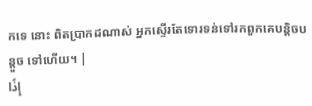កទេ នោះ ពិតប្រាកដណាស់ អ្នកស្ទើរតែទោរទន់ទៅរកពួកគេបន្ដិចបន្ដួច ទៅហើយ។ |
إِذًا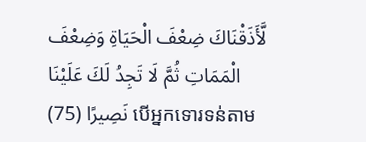لَّأَذَقْنَاكَ ضِعْفَ الْحَيَاةِ وَضِعْفَ الْمَمَاتِ ثُمَّ لَا تَجِدُ لَكَ عَلَيْنَا نَصِيرًا (75) បើអ្នកទោរទន់តាម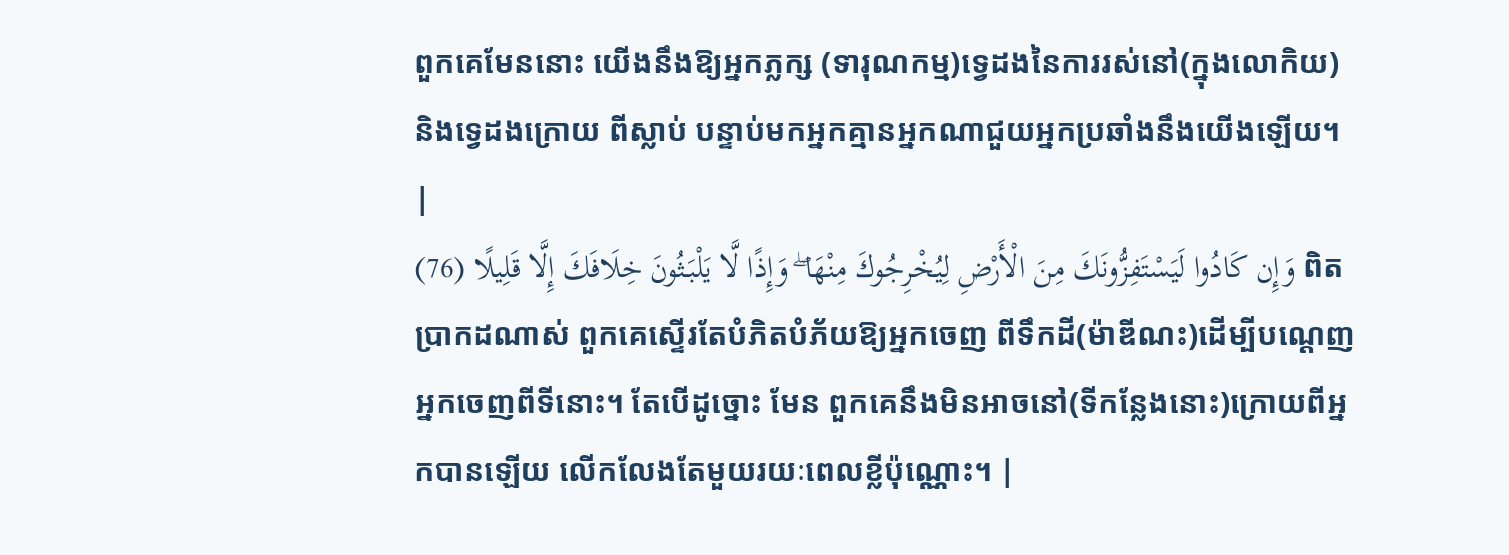ពួកគេមែននោះ យើងនឹងឱ្យអ្នកភ្លក្ស (ទារុណកម្ម)ទេ្វដងនៃការរស់នៅ(ក្នុងលោកិយ) និងទេ្វដងក្រោយ ពីស្លាប់ បន្ទាប់មកអ្នកគ្មានអ្នកណាជួយអ្នកប្រឆាំងនឹងយើងឡើយ។ |
وَإِن كَادُوا لَيَسْتَفِزُّونَكَ مِنَ الْأَرْضِ لِيُخْرِجُوكَ مِنْهَا ۖ وَإِذًا لَّا يَلْبَثُونَ خِلَافَكَ إِلَّا قَلِيلًا (76) ពិតប្រាកដណាស់ ពួកគេស្ទើរតែបំភិតបំភ័យឱ្យអ្នកចេញ ពីទឹកដី(ម៉ាឌីណះ)ដើម្បីបណេ្ដញអ្នកចេញពីទីនោះ។ តែបើដូច្នោះ មែន ពួកគេនឹងមិនអាចនៅ(ទីកន្លែងនោះ)ក្រោយពីអ្នកបានឡើយ លើកលែងតែមួយរយៈពេលខ្លីប៉ុណ្ណោះ។ |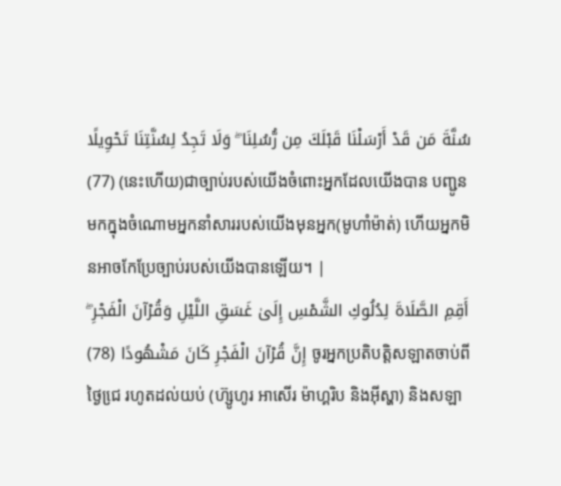سُنَّةَ مَن قَدْ أَرْسَلْنَا قَبْلَكَ مِن رُّسُلِنَا ۖ وَلَا تَجِدُ لِسُنَّتِنَا تَحْوِيلًا (77) (នេះហើយ)ជាច្បាប់របស់យើងចំពោះអ្នកដែលយើងបាន បញ្ជូនមកក្នុងចំណោមអ្នកនាំសាររបស់យើងមុនអ្នក(មូហាំម៉ាត់) ហើយអ្នកមិនអាចកែប្រែច្បាប់របស់យើងបានឡើយ។ |
أَقِمِ الصَّلَاةَ لِدُلُوكِ الشَّمْسِ إِلَىٰ غَسَقِ اللَّيْلِ وَقُرْآنَ الْفَجْرِ ۖ إِنَّ قُرْآنَ الْفَجْرِ كَانَ مَشْهُودًا (78) ចូរអ្នកប្រតិបត្ដិសឡាតចាប់ពីថ្ងៃជេ្រ រហូតដល់យប់ (ហ៊្សូហូរ អាសើរ ម៉ាហ្គរិប និងអ៊ីស្ហា) និងសឡា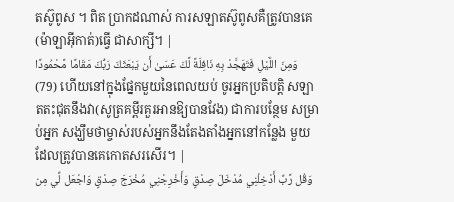តស៊ូពូស ។ ពិត ប្រាកដណាស់ ការសឡាតស៊ូពូសគឺត្រូវបានគេ(ម៉ាឡាអ៊ីកាត់)ធ្វើ ជាសាក្សី។ |
وَمِنَ اللَّيْلِ فَتَهَجَّدْ بِهِ نَافِلَةً لَّكَ عَسَىٰ أَن يَبْعَثَكَ رَبُّكَ مَقَامًا مَّحْمُودًا (79) ហើយនៅក្នុងផ្នែកមួយនៃពេលយប់ ចូរអ្នកប្រតិបត្ដិ សឡាតតះជុតនឹងវា(សូត្រគម្ពីរគួរអានឱ្យបានវែង) ជាការបន្ថែម សម្រាប់អ្នក សង្ឃឹមថាម្ចាស់របស់អ្នកនឹងតែងតាំងអ្នកនៅកន្លែង មួយដែលត្រូវបានគេកោតសរសើរ។ |
وَقُل رَّبِّ أَدْخِلْنِي مُدْخَلَ صِدْقٍ وَأَخْرِجْنِي مُخْرَجَ صِدْقٍ وَاجْعَل لِّي مِن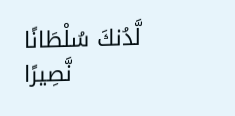لَّدُنكَ سُلْطَانًا نَّصِيرًا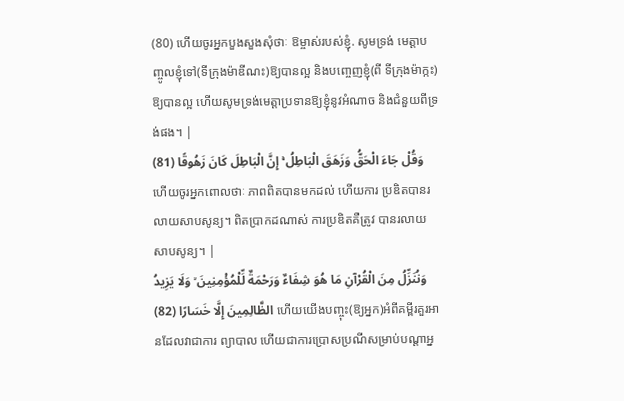(80) ហើយចូរអ្នកបួងសួងសុំថាៈ ឱម្ចាស់របស់ខ្ញុំ. សូមទ្រង់ មេត្ដាបញ្ចូលខ្ញុំទៅ(ទីក្រុងម៉ាឌីណះ)ឱ្យបានល្អ និងបពោ្ចញខ្ញុំ(ពី ទីក្រុងម៉ាក្កះ)ឱ្យបានល្អ ហើយសូមទ្រង់មេត្ដាប្រទានឱ្យខ្ញុំនូវអំណាច និងជំនួយពីទ្រង់ផង។ |
وَقُلْ جَاءَ الْحَقُّ وَزَهَقَ الْبَاطِلُ ۚ إِنَّ الْبَاطِلَ كَانَ زَهُوقًا (81) ហើយចូរអ្នកពោលថាៈ ភាពពិតបានមកដល់ ហើយការ ប្រឌិតបានរលាយសាបសូន្យ។ ពិតប្រាកដណាស់ ការប្រឌិតគឺត្រូវ បានរលាយសាបសូន្យ។ |
وَنُنَزِّلُ مِنَ الْقُرْآنِ مَا هُوَ شِفَاءٌ وَرَحْمَةٌ لِّلْمُؤْمِنِينَ ۙ وَلَا يَزِيدُ الظَّالِمِينَ إِلَّا خَسَارًا (82) ហើយយើងបញ្ចុះ(ឱ្យអ្នក)អំពីគម្ពីរគួរអានដែលវាជាការ ព្យាបាល ហើយជាការប្រោសប្រណីសម្រាប់បណ្ដាអ្ន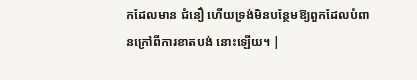កដែលមាន ជំនឿ ហើយទ្រង់មិនបន្ថែមឱ្យពួកដែលបំពានក្រៅពីការខាតបង់ នោះឡើយ។ |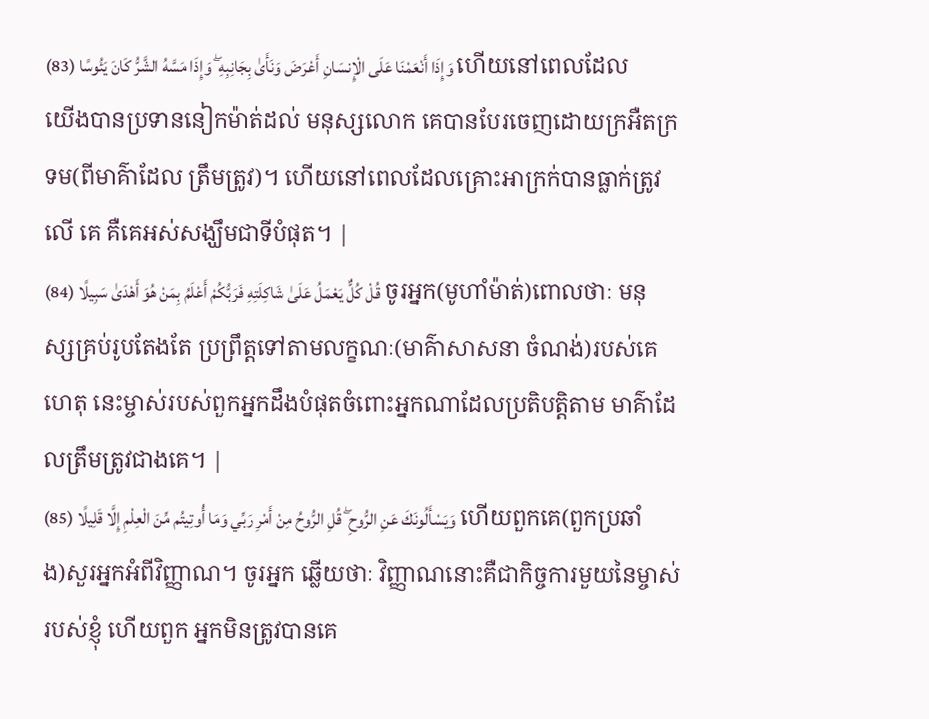وَإِذَا أَنْعَمْنَا عَلَى الْإِنسَانِ أَعْرَضَ وَنَأَىٰ بِجَانِبِهِ ۖ وَإِذَا مَسَّهُ الشَّرُّ كَانَ يَئُوسًا (83) ហើយនៅពេលដែលយើងបានប្រទាននៀកម៉ាត់ដល់ មនុស្សលោក គេបានបែរចេញដោយក្រអឺតក្រទម(ពីមាគ៌ាដែល ត្រឹមត្រូវ)។ ហើយនៅពេលដែលគ្រោះអាក្រក់បានធ្លាក់ត្រូវលើ គេ គឺគេអស់សង្ឃឹមជាទីបំផុត។ |
قُلْ كُلٌّ يَعْمَلُ عَلَىٰ شَاكِلَتِهِ فَرَبُّكُمْ أَعْلَمُ بِمَنْ هُوَ أَهْدَىٰ سَبِيلًا (84) ចូរអ្នក(មូហាំម៉ាត់)ពោលថាៈ មនុស្សគ្រប់រូបតែងតែ ប្រព្រឹត្ដទៅតាមលក្ខណៈ(មាគ៌ាសាសនា ចំណង់)របស់គេ ហេតុ នេះម្ចាស់របស់ពួកអ្នកដឹងបំផុតចំពោះអ្នកណាដែលប្រតិបត្ដិតាម មាគ៌ាដែលត្រឹមត្រូវជាងគេ។ |
وَيَسْأَلُونَكَ عَنِ الرُّوحِ ۖ قُلِ الرُّوحُ مِنْ أَمْرِ رَبِّي وَمَا أُوتِيتُم مِّنَ الْعِلْمِ إِلَّا قَلِيلًا (85) ហើយពួកគេ(ពួកប្រឆាំង)សួរអ្នកអំពីវិញ្ញាណ។ ចូរអ្នក ឆ្លើយថាៈ វិញ្ញាណនោះគឺជាកិច្ចការមួយនៃម្ចាស់របស់ខ្ញុំ ហើយពួក អ្នកមិនត្រូវបានគេ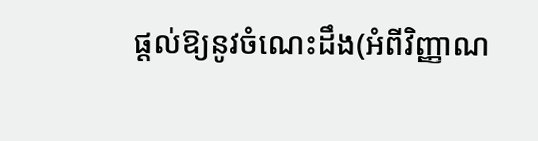ផ្ដល់ឱ្យនូវចំណេះដឹង(អំពីវិញ្ញាណ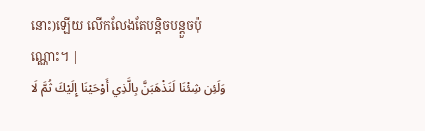នោះ)ឡើយ លើកលែងតែបន្ដិចបន្ដួចប៉ុណ្ណោះ។ |
وَلَئِن شِئْنَا لَنَذْهَبَنَّ بِالَّذِي أَوْحَيْنَا إِلَيْكَ ثُمَّ لَا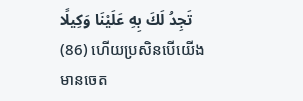تَجِدُ لَكَ بِهِ عَلَيْنَا وَكِيلًا (86) ហើយប្រសិនបើយើងមានចេត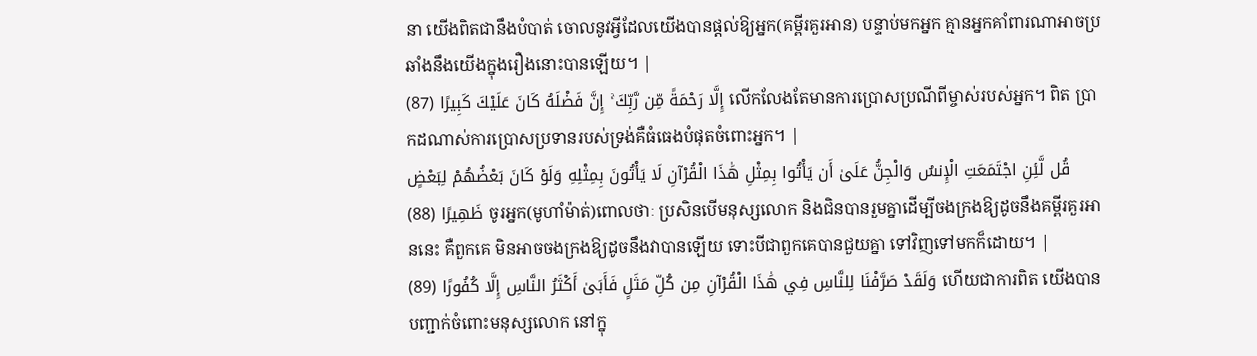នា យើងពិតជានឹងបំបាត់ ចោលនូវអ្វីដែលយើងបានផ្ដល់ឱ្យអ្នក(គម្ពីរគួរអាន) បន្ទាប់មកអ្នក គ្មានអ្នកគាំពារណាអាចប្រឆាំងនឹងយើងក្នុងរឿងនោះបានឡើយ។ |
إِلَّا رَحْمَةً مِّن رَّبِّكَ ۚ إِنَّ فَضْلَهُ كَانَ عَلَيْكَ كَبِيرًا (87) លើកលែងតែមានការប្រោសប្រណីពីម្ចាស់របស់អ្នក។ ពិត ប្រាកដណាស់ការប្រោសប្រទានរបស់ទ្រង់គឺធំធេងបំផុតចំពោះអ្នក។ |
قُل لَّئِنِ اجْتَمَعَتِ الْإِنسُ وَالْجِنُّ عَلَىٰ أَن يَأْتُوا بِمِثْلِ هَٰذَا الْقُرْآنِ لَا يَأْتُونَ بِمِثْلِهِ وَلَوْ كَانَ بَعْضُهُمْ لِبَعْضٍ ظَهِيرًا (88) ចូរអ្នក(មូហាំម៉ាត់)ពោលថាៈ ប្រសិនបើមនុស្សលោក និងជិនបានរួមគ្នាដើម្បីចងក្រងឱ្យដូចនឹងគម្ពីរគួរអាននេះ គឺពួកគេ មិនអាចចងក្រងឱ្យដូចនឹងវាបានឡើយ ទោះបីជាពួកគេបានជួយគ្នា ទៅវិញទៅមកក៏ដោយ។ |
وَلَقَدْ صَرَّفْنَا لِلنَّاسِ فِي هَٰذَا الْقُرْآنِ مِن كُلِّ مَثَلٍ فَأَبَىٰ أَكْثَرُ النَّاسِ إِلَّا كُفُورًا (89) ហើយជាការពិត យើងបានបញ្ជាក់ចំពោះមនុស្សលោក នៅក្នុ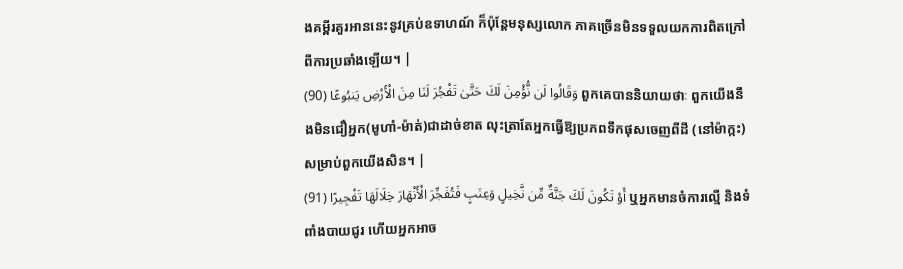ងគម្ពីរគួរអាននេះនូវគ្រប់ឧទាហណ៍ ក៏ប៉ុន្ដែមនុស្សលោក ភាគច្រើនមិនទទួលយកការពិតក្រៅពីការប្រឆាំងឡើយ។ |
وَقَالُوا لَن نُّؤْمِنَ لَكَ حَتَّىٰ تَفْجُرَ لَنَا مِنَ الْأَرْضِ يَنبُوعًا (90) ពួកគេបាននិយាយថាៈ ពួកយើងនឹងមិនជឿអ្នក(មូហាំ-ម៉ាត់)ជាដាច់ខាត លុះត្រាតែអ្នកធ្វើឱ្យប្រភពទឹកផុសចេញពីដី (នៅម៉ាក្កះ)សម្រាប់ពួកយើងសិន។ |
أَوْ تَكُونَ لَكَ جَنَّةٌ مِّن نَّخِيلٍ وَعِنَبٍ فَتُفَجِّرَ الْأَنْهَارَ خِلَالَهَا تَفْجِيرًا (91) ឬអ្នកមានចំការល្មើ និងទំពាំងបាយជូរ ហើយអ្នកអាច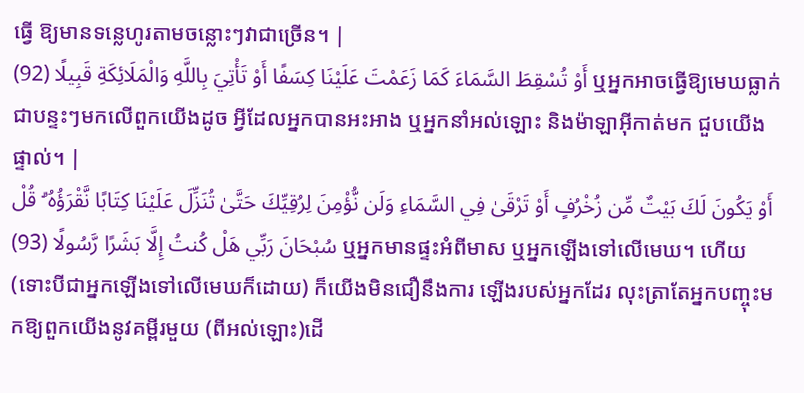ធ្វើ ឱ្យមានទនេ្លហូរតាមចន្លោះៗវាជាច្រើន។ |
أَوْ تُسْقِطَ السَّمَاءَ كَمَا زَعَمْتَ عَلَيْنَا كِسَفًا أَوْ تَأْتِيَ بِاللَّهِ وَالْمَلَائِكَةِ قَبِيلًا (92) ឬអ្នកអាចធ្វើឱ្យមេឃធ្លាក់ជាបន្ទះៗមកលើពួកយើងដូច អ្វីដែលអ្នកបានអះអាង ឬអ្នកនាំអល់ឡោះ និងម៉ាឡាអ៊ីកាត់មក ជួបយើងផ្ទាល់។ |
أَوْ يَكُونَ لَكَ بَيْتٌ مِّن زُخْرُفٍ أَوْ تَرْقَىٰ فِي السَّمَاءِ وَلَن نُّؤْمِنَ لِرُقِيِّكَ حَتَّىٰ تُنَزِّلَ عَلَيْنَا كِتَابًا نَّقْرَؤُهُ ۗ قُلْ سُبْحَانَ رَبِّي هَلْ كُنتُ إِلَّا بَشَرًا رَّسُولًا (93) ឬអ្នកមានផ្ទះអំពីមាស ឬអ្នកឡើងទៅលើមេឃ។ ហើយ (ទោះបីជាអ្នកឡើងទៅលើមេឃក៏ដោយ) ក៏យើងមិនជឿនឹងការ ឡើងរបស់អ្នកដែរ លុះត្រាតែអ្នកបញ្ចុះមកឱ្យពួកយើងនូវគម្ពីរមួយ (ពីអល់ឡោះ)ដើ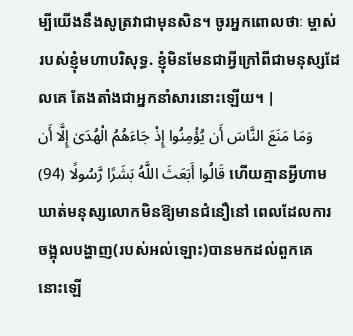ម្បីយើងនឹងសូត្រវាជាមុនសិន។ ចូរអ្នកពោលថាៈ ម្ចាស់របស់ខ្ញុំមហាបរិសុទ្ធ. ខ្ញុំមិនមែនជាអ្វីក្រៅពីជាមនុស្សដែលគេ តែងតាំងជាអ្នកនាំសារនោះឡើយ។ |
وَمَا مَنَعَ النَّاسَ أَن يُؤْمِنُوا إِذْ جَاءَهُمُ الْهُدَىٰ إِلَّا أَن قَالُوا أَبَعَثَ اللَّهُ بَشَرًا رَّسُولًا (94) ហើយគ្មានអ្វីហាមឃាត់មនុស្សលោកមិនឱ្យមានជំនឿនៅ ពេលដែលការចង្អុលបង្ហាញ(របស់អល់ឡោះ)បានមកដល់ពួកគេ នោះឡើ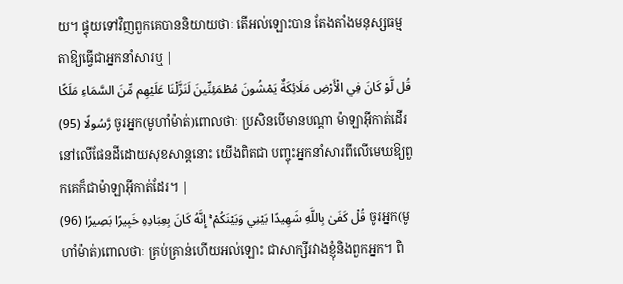យ។ ផ្ទុយទៅវិញពួកគេបាននិយាយថាៈ តើអល់ឡោះបាន តែងតាំងមនុស្សធម្មតាឱ្យធ្វើជាអ្នកនាំសារឬ |
قُل لَّوْ كَانَ فِي الْأَرْضِ مَلَائِكَةٌ يَمْشُونَ مُطْمَئِنِّينَ لَنَزَّلْنَا عَلَيْهِم مِّنَ السَّمَاءِ مَلَكًا رَّسُولًا (95) ចូរអ្នក(មូហាំម៉ាត់)ពោលថាៈ ប្រសិនបើមានបណ្ដា ម៉ាឡាអ៊ីកាត់ដើរនៅលើផែនដីដោយសុខសាន្ដនោះ យើងពិតជា បញ្ចុះអ្នកនាំសារពីលើមេឃឱ្យពួកគេក៏ជាម៉ាឡាអ៊ីកាត់ដែរ។ |
قُلْ كَفَىٰ بِاللَّهِ شَهِيدًا بَيْنِي وَبَيْنَكُمْ ۚ إِنَّهُ كَانَ بِعِبَادِهِ خَبِيرًا بَصِيرًا (96) ចូរអ្នក(មូហាំម៉ាត់)ពោលថាៈ គ្រប់គ្រាន់ហើយអល់ឡោះ ជាសាក្សីរវាងខ្ញុំនិងពួកអ្នក។ ពិ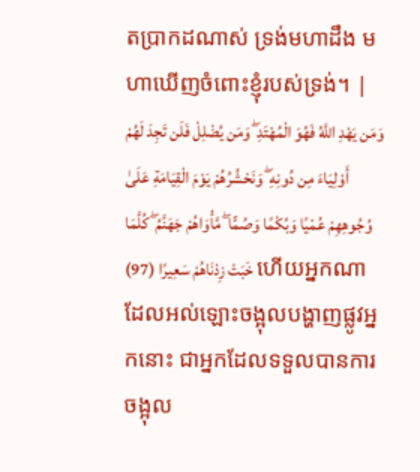តប្រាកដណាស់ ទ្រង់មហាដឹង មហាឃើញចំពោះខ្ញុំរបស់ទ្រង់។ |
وَمَن يَهْدِ اللَّهُ فَهُوَ الْمُهْتَدِ ۖ وَمَن يُضْلِلْ فَلَن تَجِدَ لَهُمْ أَوْلِيَاءَ مِن دُونِهِ ۖ وَنَحْشُرُهُمْ يَوْمَ الْقِيَامَةِ عَلَىٰ وُجُوهِهِمْ عُمْيًا وَبُكْمًا وَصُمًّا ۖ مَّأْوَاهُمْ جَهَنَّمُ ۖ كُلَّمَا خَبَتْ زِدْنَاهُمْ سَعِيرًا (97) ហើយអ្នកណាដែលអល់ឡោះចង្អុលបង្ហាញផ្លូវអ្នកនោះ ជាអ្នកដែលទទួលបានការចង្អុល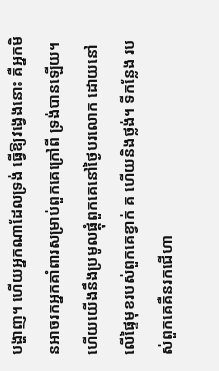បង្ហាញ។ ហើយអ្នកណាដែលទ្រង់ ធ្វើឱ្យវងេ្វងនោះ គឺអ្នកមិនអាចរកអ្នកគាំពារសម្រាប់ពួកគេក្រៅពី ទ្រង់បានឡើយ។ ហើយយើងនឹងប្រមូលផ្ដុំពួកគេនៅថ្ងៃបរលោក ដោយនៅលើផ្ទៃមុខរបស់ពួកគេខ្វាក់ គ ហើយនិងថ្លង់។ ទីកន្លែង របស់ពួកគេគឺនរកជើហា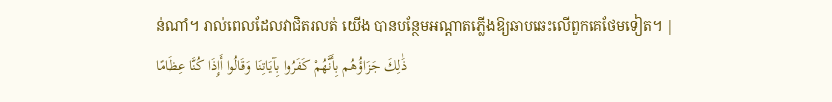ន់ណាំ។ រាល់ពេលដែលវាជិតរលត់ យើង បានបន្ថែមអណ្ដាតភ្លើងឱ្យឆាបឆេះលើពួកគេថែមទៀត។ |
ذَٰلِكَ جَزَاؤُهُم بِأَنَّهُمْ كَفَرُوا بِآيَاتِنَا وَقَالُوا أَإِذَا كُنَّا عِظَامًا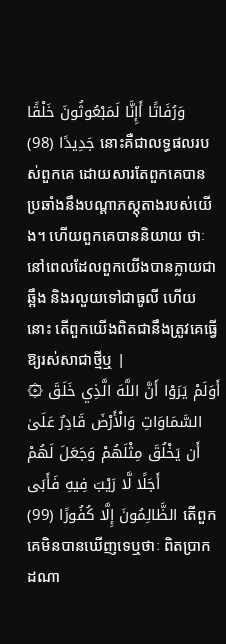وَرُفَاتًا أَإِنَّا لَمَبْعُوثُونَ خَلْقًا جَدِيدًا (98) នោះគឺជាលទ្ធផលរបស់ពួកគេ ដោយសារតែពួកគេបាន ប្រឆាំងនឹងបណ្ដាភស្ដុតាងរបស់យើង។ ហើយពួកគេបាននិយាយ ថាៈ នៅពេលដែលពួកយើងបានក្លាយជាឆ្អឹង និងរលួយទៅជាធូលី ហើយនោះ តើពួកយើងពិតជានឹងត្រូវគេធ្វើឱ្យរស់សាជាថ្មីឬ |
۞ أَوَلَمْ يَرَوْا أَنَّ اللَّهَ الَّذِي خَلَقَ السَّمَاوَاتِ وَالْأَرْضَ قَادِرٌ عَلَىٰ أَن يَخْلُقَ مِثْلَهُمْ وَجَعَلَ لَهُمْ أَجَلًا لَّا رَيْبَ فِيهِ فَأَبَى الظَّالِمُونَ إِلَّا كُفُورًا (99) តើពួកគេមិនបានឃើញទេឬថាៈ ពិតប្រាកដណា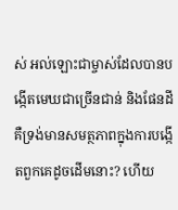ស់ អល់ឡោះជាម្ចាស់ដែលបានបង្កើតមេឃជាច្រើនជាន់ និងផែនដី គឺទ្រង់មានសមត្ថភាពក្នុងការបង្កើតពួកគេដូចដើមនោះ? ហើយ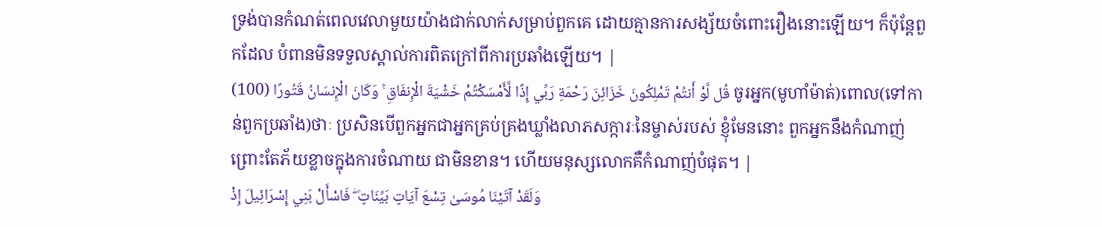ទ្រង់បានកំណត់ពេលវេលាមួយយ៉ាងជាក់លាក់សម្រាប់ពួកគេ ដោយគ្មានការសង្ស័យចំពោះរឿងនោះឡើយ។ ក៏ប៉ុន្ដែពួកដែល បំពានមិនទទួលស្គាល់ការពិតក្រៅពីការប្រឆាំងឡើយ។ |
قُل لَّوْ أَنتُمْ تَمْلِكُونَ خَزَائِنَ رَحْمَةِ رَبِّي إِذًا لَّأَمْسَكْتُمْ خَشْيَةَ الْإِنفَاقِ ۚ وَكَانَ الْإِنسَانُ قَتُورًا (100) ចូរអ្នក(មូហាំម៉ាត់)ពោល(ទៅកាន់ពួកប្រឆាំង)ថាៈ ប្រសិនបើពួកអ្នកជាអ្នកគ្រប់គ្រងឃ្លាំងលាភសក្ការៈនៃម្ចាស់របស់ ខ្ញុំមែននោះ ពួកអ្នកនឹងកំណាញ់ព្រោះតែភ័យខ្លាចក្នុងការចំណាយ ជាមិនខាន។ ហើយមនុស្សលោកគឺកំណាញ់បំផុត។ |
وَلَقَدْ آتَيْنَا مُوسَىٰ تِسْعَ آيَاتٍ بَيِّنَاتٍ ۖ فَاسْأَلْ بَنِي إِسْرَائِيلَ إِذْ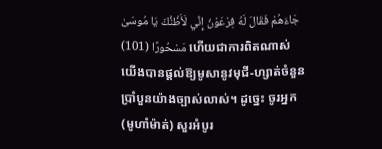جَاءَهُمْ فَقَالَ لَهُ فِرْعَوْنُ إِنِّي لَأَظُنُّكَ يَا مُوسَىٰ مَسْحُورًا (101) ហើយជាការពិតណាស់ យើងបានផ្ដល់ឱ្យមូសានូវមុជី-ហ្សាត់ចំនួនប្រាំបួនយ៉ាងច្បាស់លាស់។ ដូចេ្នះ ចូរអ្នក(មូហាំម៉ាត់) សួរអំបូរ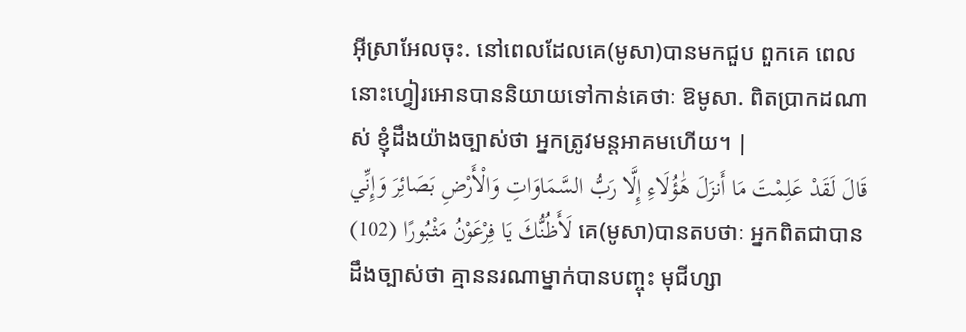អ៊ីស្រាអែលចុះ. នៅពេលដែលគេ(មូសា)បានមកជួប ពួកគេ ពេលនោះហ្វៀរអោនបាននិយាយទៅកាន់គេថាៈ ឱមូសា. ពិតប្រាកដណាស់ ខ្ញុំដឹងយ៉ាងច្បាស់ថា អ្នកត្រូវមន្ដអាគមហើយ។ |
قَالَ لَقَدْ عَلِمْتَ مَا أَنزَلَ هَٰؤُلَاءِ إِلَّا رَبُّ السَّمَاوَاتِ وَالْأَرْضِ بَصَائِرَ وَإِنِّي لَأَظُنُّكَ يَا فِرْعَوْنُ مَثْبُورًا (102) គេ(មូសា)បានតបថាៈ អ្នកពិតជាបានដឹងច្បាស់ថា គ្មាននរណាម្នាក់បានបញ្ចុះ មុជីហ្សា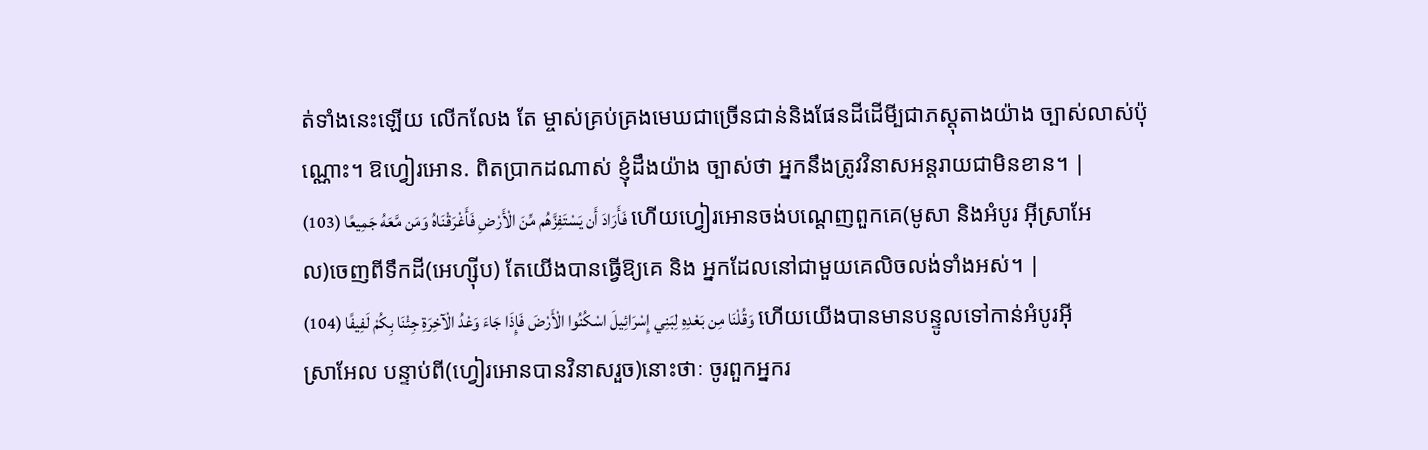ត់ទាំងនេះឡើយ លើកលែង តែ ម្ចាស់គ្រប់គ្រងមេឃជាច្រើនជាន់និងផែនដីដើមី្បជាភស្ដុតាងយ៉ាង ច្បាស់លាស់ប៉ុណ្ណោះ។ ឱហ្វៀរអោន. ពិតប្រាកដណាស់ ខ្ញុំដឹងយ៉ាង ច្បាស់ថា អ្នកនឹងត្រូវវិនាសអន្ដរាយជាមិនខាន។ |
فَأَرَادَ أَن يَسْتَفِزَّهُم مِّنَ الْأَرْضِ فَأَغْرَقْنَاهُ وَمَن مَّعَهُ جَمِيعًا (103) ហើយហ្វៀរអោនចង់បណេ្ដញពួកគេ(មូសា និងអំបូរ អ៊ីស្រាអែល)ចេញពីទឹកដី(អេហ្ស៊ីប) តែយើងបានធ្វើឱ្យគេ និង អ្នកដែលនៅជាមួយគេលិចលង់ទាំងអស់។ |
وَقُلْنَا مِن بَعْدِهِ لِبَنِي إِسْرَائِيلَ اسْكُنُوا الْأَرْضَ فَإِذَا جَاءَ وَعْدُ الْآخِرَةِ جِئْنَا بِكُمْ لَفِيفًا (104) ហើយយើងបានមានបន្ទូលទៅកាន់អំបូរអ៊ីស្រាអែល បន្ទាប់ពី(ហ្វៀរអោនបានវិនាសរួច)នោះថាៈ ចូរពួកអ្នករ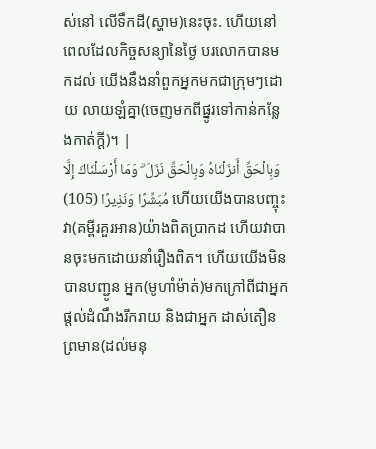ស់នៅ លើទឹកដី(ស្ហាម)នេះចុះ. ហើយនៅពេលដែលកិច្ចសន្យានៃថ្ងៃ បរលោកបានមកដល់ យើងនឹងនាំពួកអ្នកមកជាក្រុមៗដោយ លាយឡំគ្នា(ចេញមកពីផ្នូរទៅកាន់កន្លែងកាត់ក្ដី)។ |
وَبِالْحَقِّ أَنزَلْنَاهُ وَبِالْحَقِّ نَزَلَ ۗ وَمَا أَرْسَلْنَاكَ إِلَّا مُبَشِّرًا وَنَذِيرًا (105) ហើយយើងបានបញ្ចុះវា(គម្ពីរគួរអាន)យ៉ាងពិតប្រាកដ ហើយវាបានចុះមកដោយនាំរឿងពិត។ ហើយយើងមិនបានបញ្ជូន អ្នក(មូហាំម៉ាត់)មកក្រៅពីជាអ្នកផ្ដល់ដំណឹងរីករាយ និងជាអ្នក ដាស់តឿនព្រមាន(ដល់មនុ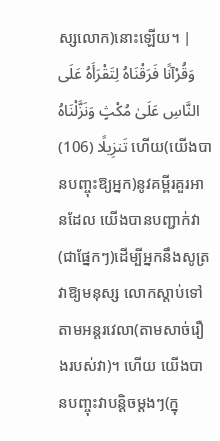ស្សលោក)នោះឡើយ។ |
وَقُرْآنًا فَرَقْنَاهُ لِتَقْرَأَهُ عَلَى النَّاسِ عَلَىٰ مُكْثٍ وَنَزَّلْنَاهُ تَنزِيلًا (106) ហើយ(យើងបានបញ្ចុះឱ្យអ្នក)នូវគម្ពីរគួរអានដែល យើងបានបញ្ជាក់វា(ជាផ្នែកៗ)ដើម្បីអ្នកនឹងសូត្រវាឱ្យមនុស្ស លោកស្ដាប់ទៅតាមអន្ដរវេលា(តាមសាច់រឿងរបស់វា)។ ហើយ យើងបានបញ្ចុះវាបនិ្ដចម្ដងៗ(ក្នុ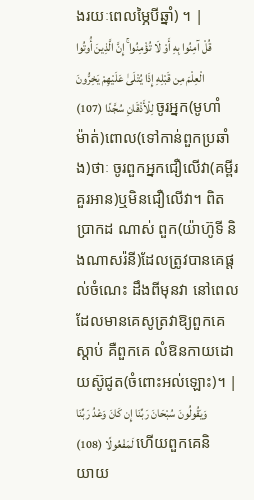ងរយៈពេលម្ភៃបីឆ្នាំ) ។ |
قُلْ آمِنُوا بِهِ أَوْ لَا تُؤْمِنُوا ۚ إِنَّ الَّذِينَ أُوتُوا الْعِلْمَ مِن قَبْلِهِ إِذَا يُتْلَىٰ عَلَيْهِمْ يَخِرُّونَ لِلْأَذْقَانِ سُجَّدًا (107) ចូរអ្នក(មូហាំម៉ាត់)ពោល(ទៅកាន់ពួកប្រឆាំង)ថាៈ ចូរពួកអ្នកជឿលើវា(គម្ពីរគួរអាន)ឬមិនជឿលើវា។ ពិតប្រាកដ ណាស់ ពួក(យ៉ាហ៊ូទី និងណាសរ៉នី)ដែលត្រូវបានគេផ្ដល់ចំណេះ ដឹងពីមុនវា នៅពេលដែលមានគេសូត្រវាឱ្យពួកគេស្ដាប់ គឺពួកគេ លំឱនកាយដោយស៊ូជូត(ចំពោះអល់ឡោះ)។ |
وَيَقُولُونَ سُبْحَانَ رَبِّنَا إِن كَانَ وَعْدُ رَبِّنَا لَمَفْعُولًا (108) ហើយពួកគេនិយាយ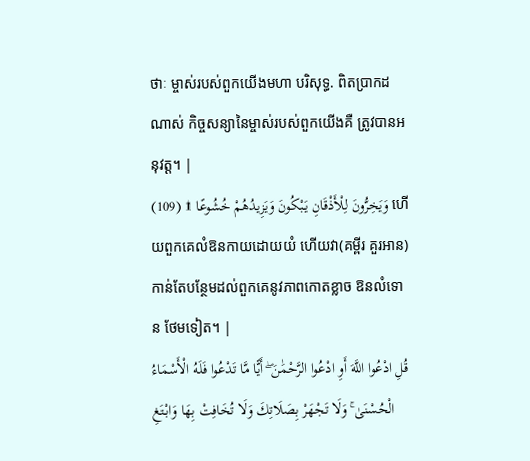ថាៈ ម្ចាស់របស់ពួកយើងមហា បរិសុទ្ធ. ពិតប្រាកដណាស់ កិច្ចសន្យានៃម្ចាស់របស់ពួកយើងគឺ ត្រូវបានអនុវត្ដ។ |
وَيَخِرُّونَ لِلْأَذْقَانِ يَبْكُونَ وَيَزِيدُهُمْ خُشُوعًا ۩ (109) ហើយពួកគេលំឱនកាយដោយយំ ហើយវា(គម្ពីរ គួរអាន)កាន់តែបន្ថែមដល់ពួកគេនូវភាពកោតខ្លាច ឱនលំទោន ថែមទៀត។ |
قُلِ ادْعُوا اللَّهَ أَوِ ادْعُوا الرَّحْمَٰنَ ۖ أَيًّا مَّا تَدْعُوا فَلَهُ الْأَسْمَاءُ الْحُسْنَىٰ ۚ وَلَا تَجْهَرْ بِصَلَاتِكَ وَلَا تُخَافِتْ بِهَا وَابْتَغِ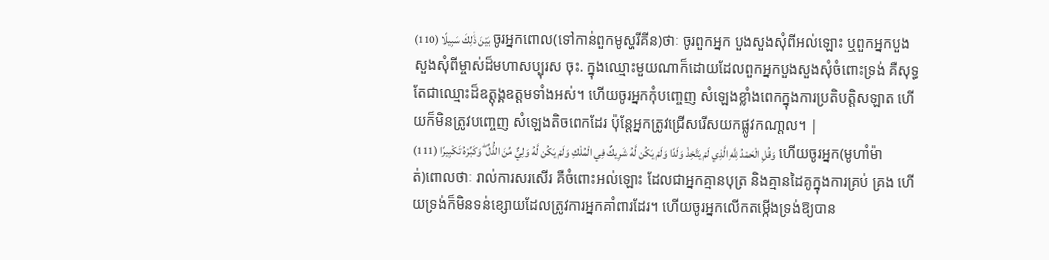بَيْنَ ذَٰلِكَ سَبِيلًا (110) ចូរអ្នកពោល(ទៅកាន់ពួកមូស្ហរីគីន)ថាៈ ចូរពួកអ្នក បួងសួងសុំពីអល់ឡោះ ឬពួកអ្នកបួងសួងសុំពីម្ចាស់ដ៏មហាសប្បុរស ចុះ. ក្នុងឈ្មោះមួយណាក៏ដោយដែលពួកអ្នកបួងសួងសុំចំពោះទ្រង់ គឺសុទ្ធតែជាឈ្មោះដ៏ឧត្ដុង្គឧត្ដមទាំងអស់។ ហើយចូរអ្នកកុំបពោ្ចញ សំឡេងខ្លាំងពេកក្នុងការប្រតិបត្ដិសឡាត ហើយក៏មិនត្រូវបពោ្ចញ សំឡេងតិចពេកដែរ ប៉ុន្ដែអ្នកត្រូវជ្រើសរើសយកផ្លូវកណា្ដល។ |
وَقُلِ الْحَمْدُ لِلَّهِ الَّذِي لَمْ يَتَّخِذْ وَلَدًا وَلَمْ يَكُن لَّهُ شَرِيكٌ فِي الْمُلْكِ وَلَمْ يَكُن لَّهُ وَلِيٌّ مِّنَ الذُّلِّ ۖ وَكَبِّرْهُ تَكْبِيرًا (111) ហើយចូរអ្នក(មូហាំម៉ាត់)ពោលថាៈ រាល់ការសរសើរ គឺចំពោះអល់ឡោះ ដែលជាអ្នកគ្មានបុត្រ និងគ្មានដៃគូក្នុងការគ្រប់ គ្រង ហើយទ្រង់ក៏មិនទន់ខ្សោយដែលត្រូវការអ្នកគាំពារដែរ។ ហើយចូរអ្នកលើកតម្កើងទ្រង់ឱ្យបាន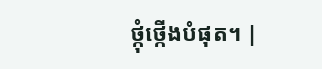ថ្កុំថ្កើងបំផុត។ |